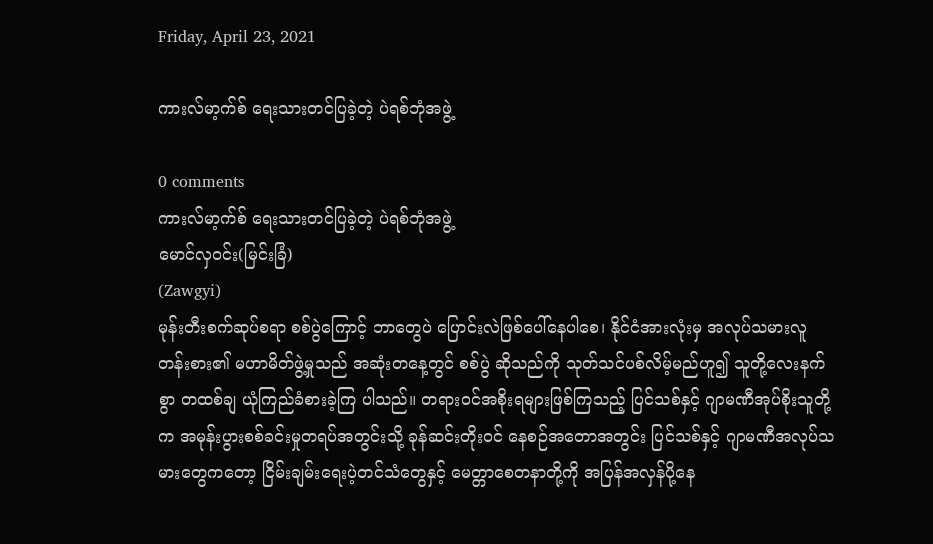Friday, April 23, 2021

ကားလ်မာ့က်စ် ရေးသားတင်ပြခဲ့တဲ့ ပဲရစ်ဘုံအဖွဲ့

0 comments
ကားလ်မာ့က်စ် ရေးသားတင်ပြခဲ့တဲ့ ပဲရစ်ဘုံအဖွဲ့
မောင်လှဝင်း(မြင်းခြံ)
(Zawgyi)
မုန်းတီးစက်ဆုပ်စရာ စစ်ပွဲကြောင့် ဘာတွေပဲ ပြောင်းလဲဖြစ်ပေါ်နေပါစေ၊ နိုင်ငံအားလုံးမှ အလုပ်သမားလူတန်းစား၏ မဟာမိတ်ဖွဲ့မှုသည် အဆုံးတနေ့တွင် စစ်ပွဲ ဆိုသည်ကို သုတ်သင်ပစ်လိမ့်မည်ဟူ၍ သူတို့လေးနက်စွာ တထစ်ချ ယုံကြည်ခံစားခဲ့ကြ ပါသည်။ တရားဝင်အစိုးရများဖြစ်ကြသည့် ပြင်သစ်နှင့် ဂျာမဏီအုပ်စိုးသူတို့က အမုန်းပွားစစ်ခင်းမှုတရပ်အတွင်းသို့ ခုန်ဆင်းတိုးဝင် နေစဉ်အတောအတွင်း ပြင်သစ်နှင့် ဂျာမဏီအလုပ်သမားတွေကတော့ ငြိမ်းချမ်းရေးပဲ့တင်သံတွေနှင့် မေတ္တာစေတနာတို့ကို အပြန်အလှန်ပို့နေ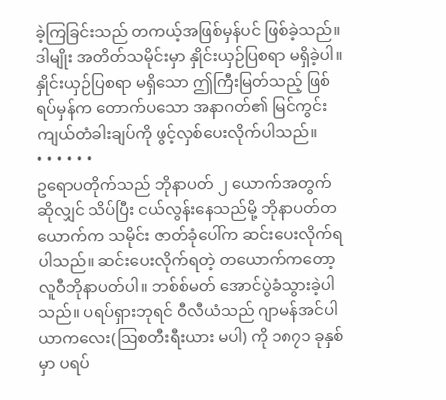ခဲ့ကြခြင်းသည် တကယ့်အဖြစ်မှန်ပင် ဖြစ်ခဲ့သည်။ ဒါမျိုး အတိတ်သမိုင်းမှာ နှိုင်းယှဉ်ပြစရာ မရှိခဲ့ပါ။ နှိုင်းယှဉ်ပြစရာ မရှိသော ဤကြီးမြတ်သည့် ဖြစ်ရပ်မှန်က တောက်ပသော အနာဂတ်၏ မြင်ကွင်းကျယ်တံခါးချပ်ကို ဖွင့်လှစ်ပေးလိုက်ပါသည်။
• • • • • •
ဥရောပတိုက်သည် ဘိုနာပတ် ၂ ယောက်အတွက်ဆိုလျှင် သိပ်ပြီး ငယ်လွန်းနေသည်မို့ ဘိုနာပတ်တယောက်က သမိုင်း ဇာတ်ခုံပေါ်က ဆင်းပေးလိုက်ရပါသည်။ ဆင်းပေးလိုက်ရတဲ့ တယောက်ကတော့ လူဝီဘိုနာပတ်ပါ။ ဘစ်စ်မတ် အောင်ပွဲခံသွားခဲ့ပါ သည်။ ပရပ်ရှားဘုရင် ဝီလီယံသည် ဂျာမန်အင်ပါယာကလေး(ဩစတီးရီးယား မပါ) ကို ၁၈၇၁ ခုနှစ်မှာ ပရပ်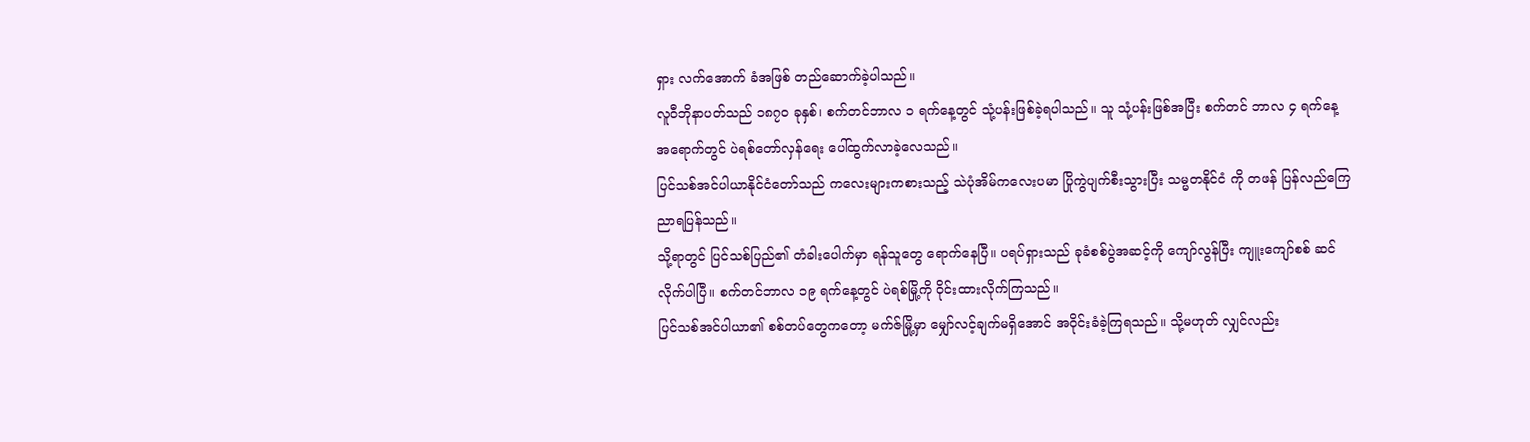ရှား လက်အောက် ခံအဖြစ် တည်ဆောက်ခဲ့ပါသည်။
လူဝီဘိုနာပတ်သည် ၁၈၇၀ ခုနှစ်၊ စက်တင်ဘာလ ၁ ရက်နေ့တွင် သုံ့ပန်းဖြစ်ခဲ့ရပါသည်။ သူ သုံ့ပန်းဖြစ်အပြီး စက်တင် ဘာလ ၄ ရက်နေ့အရောက်တွင် ပဲရစ်တော်လှန်ရေး ပေါ်ထွက်လာခဲ့လေသည်။
ပြင်သစ်အင်ပါယာနိုင်ငံတော်သည် ကလေးများကစားသည့် သဲပုံအိမ်ကလေးပမာ ပြိုကွဲပျက်စီးသွားပြီး သမ္မတနိုင်ငံ ကို တဖန် ပြန်လည်ကြေညာရပြန်သည်။
သို့ရာတွင် ပြင်သစ်ပြည်၏ တံခါးပေါက်မှာ ရန်သူတွေ ရောက်နေပြီ။ ပရပ်ရှားသည် ခုခံစစ်ပွဲအဆင့်ကို ကျော်လွန်ပြီး ကျူးကျော်စစ် ဆင်လိုက်ပါပြီ။ စက်တင်ဘာလ ၁၉ ရက်နေ့တွင် ပဲရစ်မြို့ကို ဝိုင်းထားလိုက်ကြသည်။
ပြင်သစ်အင်ပါယာ၏ စစ်တပ်တွေကတော့ မက်ဇ်မြို့မှာ မျှော်လင့်ချက်မရှိအောင် အဝိုင်းခံခဲ့ကြရသည်။ သို့မဟုတ် လျှင်လည်း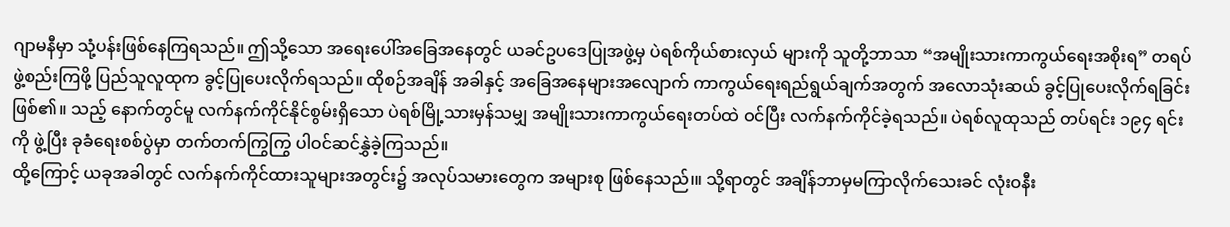ဂျာမနီမှာ သုံ့ပန်းဖြစ်နေကြရသည်။ ဤသို့သော အရေးပေါ်အခြေအနေတွင် ယခင်ဥပဒေပြုအဖွဲ့မှ ပဲရစ်ကိုယ်စားလှယ် များကို သူတို့ဘာသာ “အမျိုးသားကာကွယ်ရေးအစိုးရ” တရပ် ဖွဲ့စည်းကြဖို့ ပြည်သူလူထုက ခွင့်ပြုပေးလိုက်ရသည်။ ထိုစဉ်အချိန် အခါနှင့် အခြေအနေများအလျောက် ကာကွယ်ရေးရည်ရွယ်ချက်အတွက် အလောသုံးဆယ် ခွင့်ပြုပေးလိုက်ရခြင်း ဖြစ်၏။ သည့် နောက်တွင်မူ လက်နက်ကိုင်နိုင်စွမ်းရှိသော ပဲရစ်မြို့သားမှန်သမျှ အမျိုးသားကာကွယ်ရေးတပ်ထဲ ဝင်ပြီး လက်နက်ကိုင်ခဲ့ရသည်။ ပဲရစ်လူထုသည် တပ်ရင်း ၁၉၄ ရင်းကို ဖွဲ့ပြီး ခုခံရေးစစ်ပွဲမှာ တက်တက်ကြွကြွ ပါဝင်ဆင်နွှဲခဲ့ကြသည်။
ထို့ကြောင့် ယခုအခါတွင် လက်နက်ကိုင်ထားသူများအတွင်း၌ အလုပ်သမားတွေက အများစု ဖြစ်နေသည်၊။ သို့ရာတွင် အချိန်ဘာမှမကြာလိုက်သေးခင် လုံးဝနီး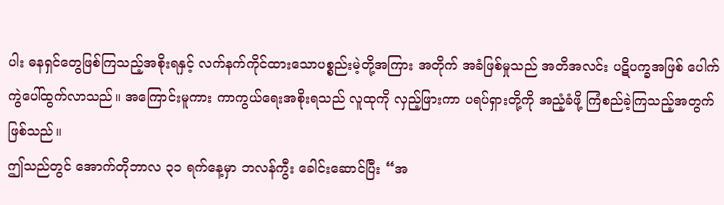ပါး ဓနရှင်တွေဖြစ်ကြသည့်အစိုးရနှင့် လက်နက်ကိုင်ထားသောပစ္စည်းမဲ့တို့အကြား အတိုက် အခံဖြစ်မှုသည် အတိအလင်း ပဋိပက္ခအဖြစ် ပေါက်ကွဲပေါ်ထွက်လာသည်။ အကြောင်းမူကား ကာကွယ်ရေးအစိုးရသည် လူထုကို လှည့်ဖြားကာ ပရပ်ရှားတို့ကို အညံ့ခံဖို့ ကြံစည်ခဲ့ကြသည့်အတွက် ဖြစ်သည်။
ဤသည်တွင် အောက်တိုဘာလ ၃၁ ရက်နေ့မှာ ဘလန်ကွီး ခေါင်းဆောင်ပြီး “အ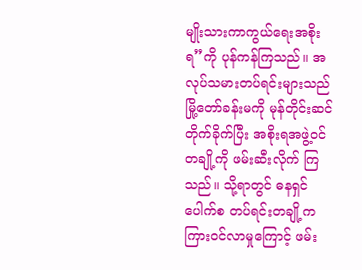မျိုးသားကာကွယ်ရေးအစိုးရ”ကို ပုန်ကန်ကြသည်။ အလုပ်သမားတပ်ရင်းများသည် မြို့တော်ခန်းမကို မုန်တိုင်းဆင်တိုက်ခိုက်ပြီး အစိုးရအဖွဲ့ဝင်တချို့ကို ဖမ်းဆီးလိုက် ကြသည်။ သို့ရာတွင် ဓနရှင်ပေါက်စ တပ်ရင်းတချို့က ကြားဝင်လာမှုကြောင့် ဖမ်း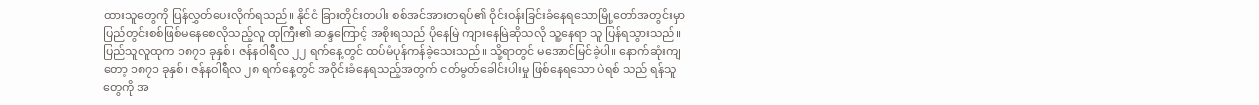ထားသူတွေကို ပြန်လွှတ်ပေးလိုက်ရသည်။ နိုင်ငံ ခြားတိုင်းတပါး စစ်အင်အားတရပ်၏ ဝိုင်းဝန်းခြင်းခံနေရသောမြို့တော်အတွင်းမှာ ပြည်တွင်းစစ်ဖြစ်မနေစေလိုသည့်လူ ထုကြီး၏ ဆန္ဒကြောင့် အစိုးရသည် ပိုနေမြဲ ကျားနေမြဲဆိုသလို သူ့နေရာ သူ ပြန်ရသွားသည်။
ပြည်သူလူထုက ၁၈၇၁ ခုနှစ်၊ ဇန်နဝါရီလ ၂၂ ရက်နေ့တွင် ထပ်မံပုန်ကန်ခဲ့သေးသည်။ သို့ရာတွင် မအောင်မြင်ခဲ့ပါ။ နောက်ဆုံးကျတော့ ၁၈၇၁ ခုနှစ်၊ ဇန်နဝါရီလ ၂၈ ရက်နေ့တွင် အဝိုင်းခံနေရသည့်အတွက် ငတ်မွတ်ခေါင်းပါးမှု ဖြစ်နေရသော ပဲရစ် သည် ရန်သူတွေကို အ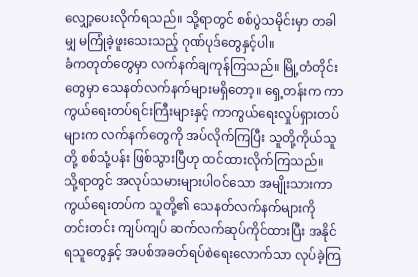လျှော့ပေးလိုက်ရသည်။ သို့ရာတွင် စစ်ပွဲသမိုင်းမှာ တခါမျှ မကြုံခဲ့ဖူးသေးသည့် ဂုဏ်ပုဒ်တွေနှင့်ပါ။
ခံကတုတ်တွေမှာ လက်နက်ချကုန်ကြသည်။ မြို့တံတိုင်းတွေမှာ သေနတ်လက်နက်များမရှိတော့။ ရှေ့တန်းက ကာ ကွယ်ရေးတပ်ရင်းကြီးများနှင့် ကာကွယ်ရေးလှုပ်ရှားတပ်များက လက်နက်တွေကို အပ်လိုက်ကြပြီး သူတို့ကိုယ်သူတို့ စစ်သုံ့ပန်း ဖြစ်သွားပြီဟု ထင်ထားလိုက်ကြသည်။
သို့ရာတွင် အလုပ်သမားများပါဝင်သော အမျိုးသားကာကွယ်ရေးတပ်က သူတို့၏ သေနတ်လက်နက်များကို တင်းတင်း ကျပ်ကျပ် ဆက်လက်ဆုပ်ကိုင်ထားပြီး အနိုင်ရသူတွေနှင့် အပစ်အခတ်ရပ်စဲရေးလောက်သာ လုပ်ခဲ့ကြ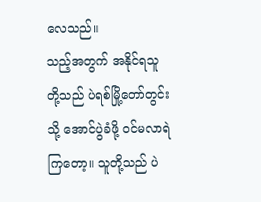လေသည်။
သည့်အတွက် အနိုင်ရသူတို့သည် ပဲရစ်မြို့တော်တွင်းသို့ အောင်ပွဲခံဖို့ ဝင်မလာရဲကြတော့။ သူတို့သည် ပဲ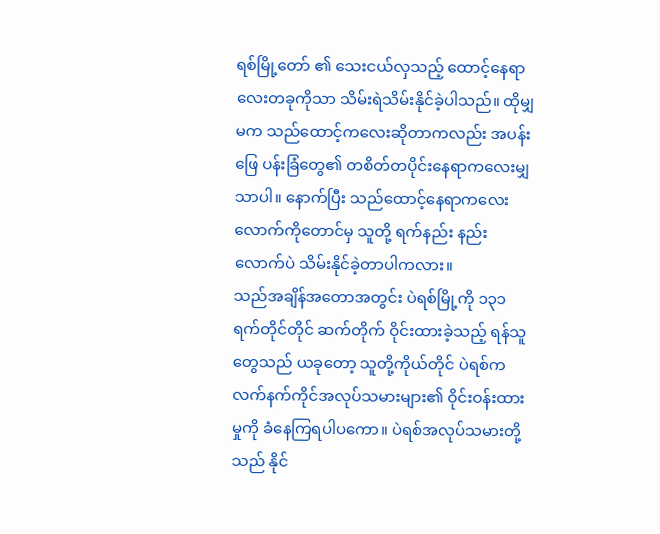ရစ်မြို့တော် ၏ သေးငယ်လှသည့် ထောင့်နေရာလေးတခုကိုသာ သိမ်းရဲသိမ်းနိုင်ခဲ့ပါသည်။ ထိုမျှမက သည်ထောင့်ကလေးဆိုတာကလည်း အပန်း ဖြေ ပန်းခြံတွေ၏ တစိတ်တပိုင်းနေရာကလေးမျှသာပါ။ နောက်ပြီး သည်ထောင့်နေရာကလေးလောက်ကိုတောင်မှ သူတို့ ရက်နည်း နည်းလောက်ပဲ သိမ်းနိုင်ခဲ့တာပါကလား။
သည်အချိန်အတောအတွင်း ပဲရစ်မြို့ကို ၁၃၁ ရက်တိုင်တိုင် ဆက်တိုက် ဝိုင်းထားခဲ့သည့် ရန်သူတွေသည် ယခုတော့ သူတို့ကိုယ်တိုင် ပဲရစ်က လက်နက်ကိုင်အလုပ်သမားများ၏ ဝိုင်းဝန်းထားမှုကို ခံနေကြရပါပကော။ ပဲရစ်အလုပ်သမားတို့သည် နိုင်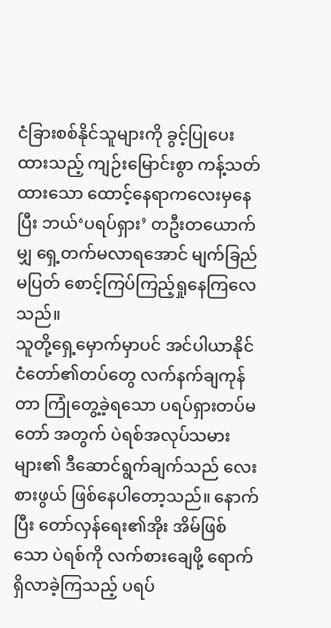ငံခြားစစ်နိုင်သူများကို ခွင့်ပြုပေးထားသည့် ကျဉ်းမြောင်းစွာ ကန့်သတ်ထားသော ထောင့်နေရာကလေးမှနေပြီး ဘယ်‘ပရပ်ရှား’ တဦးတယောက်မျှ ရှေ့တက်မလာရအောင် မျက်ခြည်မပြတ် စောင့်ကြပ်ကြည့်ရှုနေကြလေသည်။
သူတို့ရှေ့မှောက်မှာပင် အင်ပါယာနိုင်ငံတော်၏တပ်တွေ လက်နက်ချကုန်တာ ကြုံတွေ့ခဲ့ရသော ပရပ်ရှားတပ်မတော် အတွက် ပဲရစ်အလုပ်သမားများ၏ ဒီဆောင်ရွက်ချက်သည် လေးစားဖွယ် ဖြစ်နေပါတော့သည်။ နောက်ပြီး တော်လှန်ရေး၏အိုး အိမ်ဖြစ်သော ပဲရစ်ကို လက်စားချေဖို့ ရောက်ရှိလာခဲ့ကြသည့် ပရပ်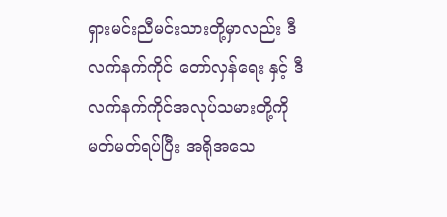ရှားမင်းညီမင်းသားတို့မှာလည်း ဒီလက်နက်ကိုင် တော်လှန်ရေး နှင့် ဒီလက်နက်ကိုင်အလုပ်သမားတို့ကို မတ်မတ်ရပ်ပြီး အရိုအသေ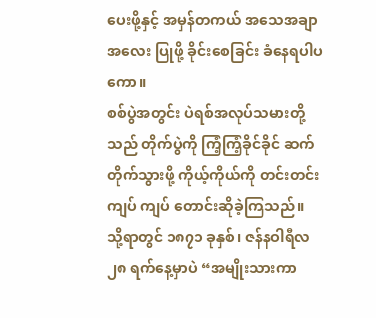ပေးဖို့နှင့် အမှန်တကယ် အသေအချာ အလေး ပြုဖို့ ခိုင်းစေခြင်း ခံနေရပါပကော။
စစ်ပွဲအတွင်း ပဲရစ်အလုပ်သမားတို့သည် တိုက်ပွဲကို ကြံ့ကြံ့ခိုင်ခိုင် ဆက်တိုက်သွားဖို့ ကိုယ့်ကိုယ်ကို တင်းတင်းကျပ် ကျပ် တောင်းဆိုခဲ့ကြသည်။
သို့ရာတွင် ၁၈၇၁ ခုနှစ်၊ ဇန်နဝါရီလ ၂၈ ရက်နေ့မှာပဲ “အမျိုးသားကာ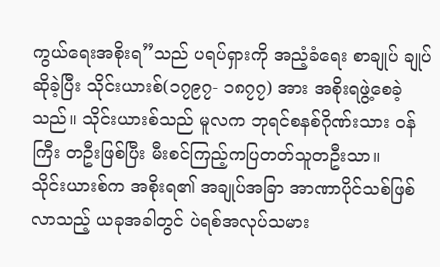ကွယ်ရေးအစိုးရ”သည် ပရပ်ရှားကို အညံ့ခံရေး စာချုပ် ချုပ်ဆိုခဲ့ပြီး သိုင်းယားစ်(၁၇၉၇- ၁၈၇၇) အား အစိုးရဖွဲ့စေခဲ့သည်။ သိုင်းယားစ်သည် မူလက ဘုရင်စနစ်ဂိုဏ်းသား ဝန်ကြီး တဦးဖြစ်ပြီး မီးစင်ကြည့်ကပြတတ်သူတဦးသာ။
သိုင်းယားစ်က အစိုးရ၏ အချုပ်အခြာ အာဏာပိုင်သစ်ဖြစ်လာသည့် ယခုအခါတွင် ပဲရစ်အလုပ်သမား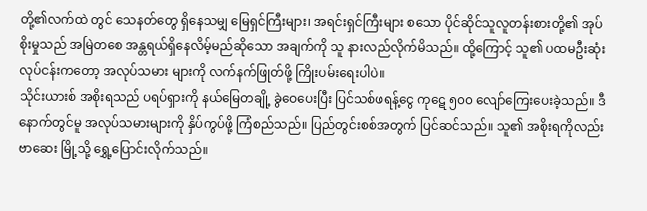တို့၏လက်ထဲ တွင် သေနတ်တွေ ရှိနေသမျှ မြေရှင်ကြီးများ၊ အရင်းရှင်ကြီးများ စသော ပိုင်ဆိုင်သူလူတန်းစားတို့၏ အုပ်စိုးမှုသည် အမြဲတစေ အန္တရယ်ရှိနေလိမ့်မည်ဆိုသော အချက်ကို သူ နားလည်လိုက်မိသည်။ ထို့ကြောင့် သူ၏ ပထမဦးဆုံးလုပ်ငန်းကတော့ အလုပ်သမား များကို လက်နက်ဖြုတ်ဖို့ ကြိုးပမ်းရေးပါပဲ။
သိုင်းယားစ် အစိုးရသည် ပရပ်ရှားကို နယ်မြေတချို့ ခွဲဝေပေးပြီး ပြင်သစ်ဖရန့်ငွေ ကုဋေ ၅၀၀ လျော်ကြေးပေးခဲ့သည်။ ဒီနောက်တွင်မူ အလုပ်သမားများကို နှိပ်ကွပ်ဖို့ ကြံစည်သည်။ ပြည်တွင်းစစ်အတွက် ပြင်ဆင်သည်။ သူ၏ အစိုးရကိုလည်း ဗာဆေး မြို့သို့ ရွှေ့ပြောင်းလိုက်သည်။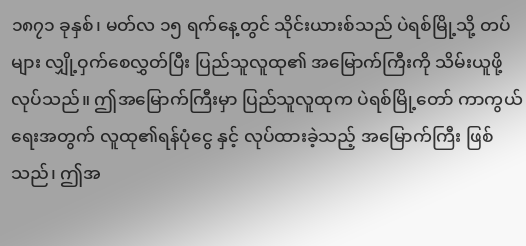၁၈၇၁ ခုနှစ်၊ မတ်လ ၁၅ ရက်နေ့တွင် သိုင်းယားစ်သည် ပဲရစ်မြို့သို့ တပ်များ လျှို့ဝှက်စေလွှတ်ပြီး ပြည်သူလူထု၏ အမြောက်ကြီးကို သိမ်းယူဖို့ လုပ်သည်။ ဤအမြောက်ကြီးမှာ ပြည်သူလူထုက ပဲရစ်မြို့တော် ကာကွယ်ရေးအတွက် လူထု၏ရန်ပုံငွေ နှင့် လုပ်ထားခဲ့သည့် အမြောက်ကြီး ဖြစ်သည်၊ ဤအ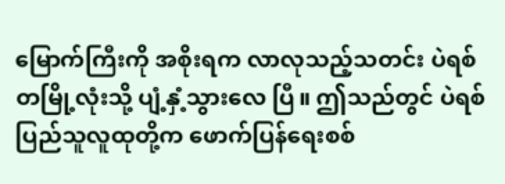မြောက်ကြီးကို အစိုးရက လာလုသည့်သတင်း ပဲရစ်တမြို့လုံးသို့ ပျံ့နှံ့သွားလေ ပြီ။ ဤသည်တွင် ပဲရစ်ပြည်သူလူထုတို့က ဖောက်ပြန်ရေးစစ်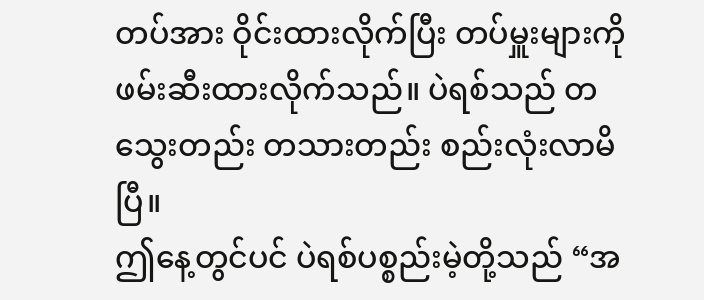တပ်အား ဝိုင်းထားလိုက်ပြီး တပ်မှူးများကို ဖမ်းဆီးထားလိုက်သည်။ ပဲရစ်သည် တသွေးတည်း တသားတည်း စည်းလုံးလာမိပြီ။
ဤနေ့တွင်ပင် ပဲရစ်ပစ္စည်းမဲ့တို့သည် “အ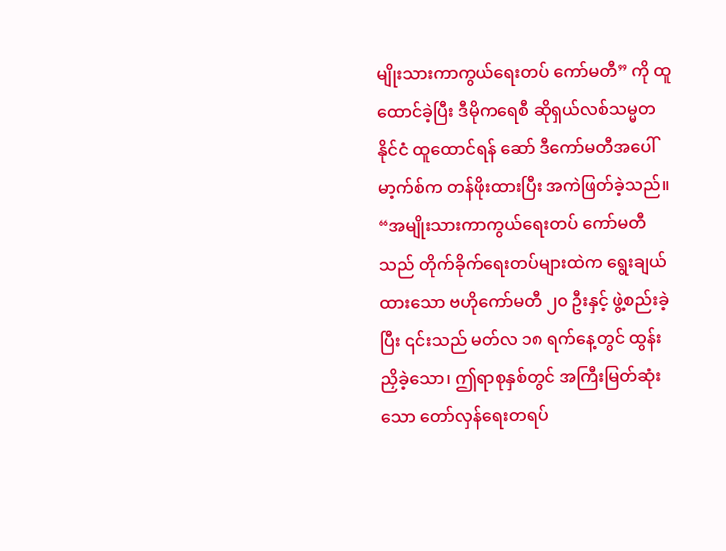မျိုးသားကာကွယ်ရေးတပ် ကော်မတီ” ကို ထူထောင်ခဲ့ပြီး ဒီမိုကရေစီ ဆိုရှယ်လစ်သမ္မတနိုင်ငံ ထူထောင်ရန် ဆော် ဒီကော်မတီအပေါ် မာ့က်စ်က တန်ဖိုးထားပြီး အကဲဖြတ်ခဲ့သည်။ “အမျိုးသားကာကွယ်ရေးတပ် ကော်မတီသည် တိုက်ခိုက်ရေးတပ်များထဲက ရွေးချယ်ထားသော ဗဟိုကော်မတီ ၂၀ ဦးနှင့် ဖွဲ့စည်းခဲ့ ပြီး ၎င်းသည် မတ်လ ၁၈ ရက်နေ့တွင် ထွန်းညှိခဲ့သော၊ ဤရာစုနှစ်တွင် အကြီးမြတ်ဆုံးသော တော်လှန်ရေးတရပ်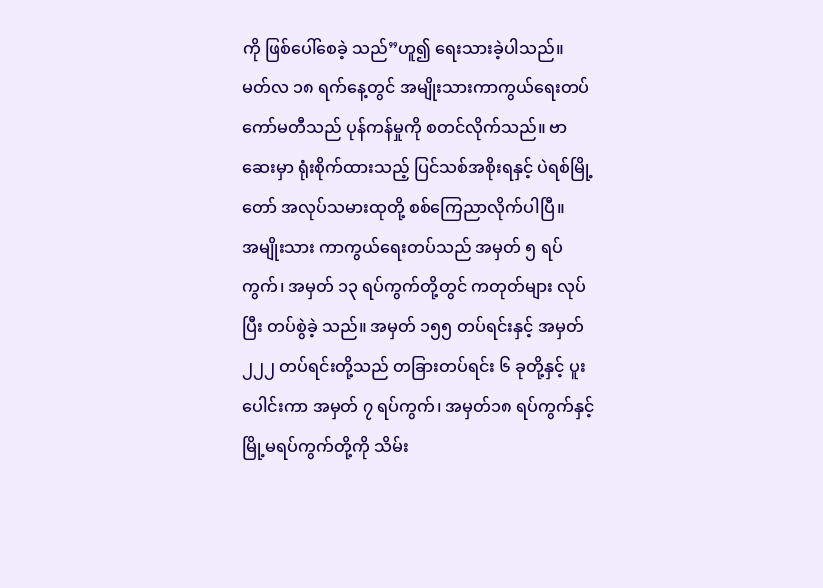ကို ဖြစ်ပေါ်စေခဲ့ သည်”ဟူ၍ ရေးသားခဲ့ပါသည်။
မတ်လ ၁၈ ရက်နေ့တွင် အမျိုးသားကာကွယ်ရေးတပ်ကော်မတီသည် ပုန်ကန်မှုကို စတင်လိုက်သည်။ ဗာဆေးမှာ ရုံးစိုက်ထားသည့် ပြင်သစ်အစိုးရနှင့် ပဲရစ်မြို့တော် အလုပ်သမားထုတို့ စစ်ကြေညာလိုက်ပါပြီ။
အမျိုးသား ကာကွယ်ရေးတပ်သည် အမှတ် ၅ ရပ်ကွက်၊ အမှတ် ၁၃ ရပ်ကွက်တို့တွင် ကတုတ်များ လုပ်ပြီး တပ်စွဲခဲ့ သည်။ အမှတ် ၁၅၅ တပ်ရင်းနှင့် အမှတ် ၂၂၂ တပ်ရင်းတို့သည် တခြားတပ်ရင်း ၆ ခုတို့နှင့် ပူးပေါင်းကာ အမှတ် ၇ ရပ်ကွက်၊ အမှတ်၁၈ ရပ်ကွက်နှင့် မြို့မရပ်ကွက်တို့ကို သိမ်း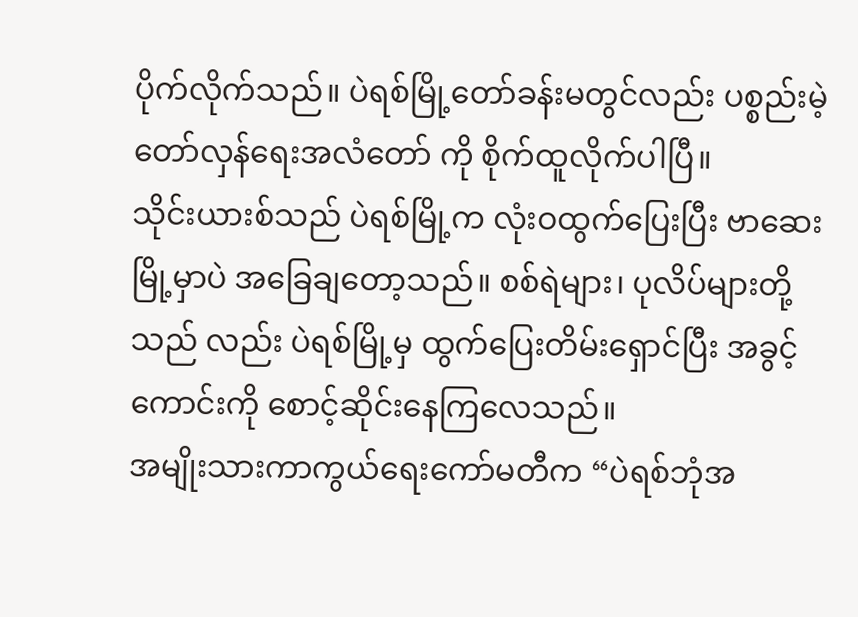ပိုက်လိုက်သည်။ ပဲရစ်မြို့တော်ခန်းမတွင်လည်း ပစ္စည်းမဲ့တော်လှန်ရေးအလံတော် ကို စိုက်ထူလိုက်ပါပြီ။
သိုင်းယားစ်သည် ပဲရစ်မြို့က လုံးဝထွက်ပြေးပြီး ဗာဆေးမြို့မှာပဲ အခြေချတော့သည်။ စစ်ရဲများ၊ ပုလိပ်များတို့သည် လည်း ပဲရစ်မြို့မှ ထွက်ပြေးတိမ်းရှောင်ပြီး အခွင့်ကောင်းကို စောင့်ဆိုင်းနေကြလေသည်။
အမျိုးသားကာကွယ်ရေးကော်မတီက “ပဲရစ်ဘုံအ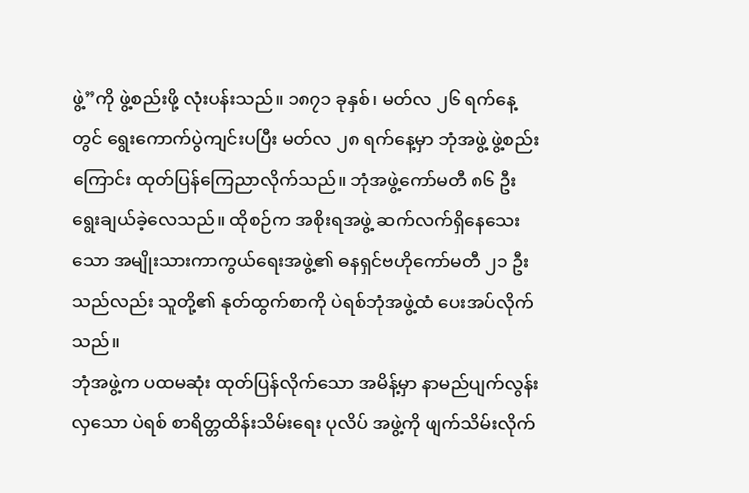ဖွဲ့”ကို ဖွဲ့စည်းဖို့ လုံးပန်းသည်။ ၁၈၇၁ ခုနှစ်၊ မတ်လ ၂၆ ရက်နေ့ တွင် ရွေးကောက်ပွဲကျင်းပပြီး မတ်လ ၂၈ ရက်နေ့မှာ ဘုံအဖွဲ့ ဖွဲ့စည်းကြောင်း ထုတ်ပြန်ကြေညာလိုက်သည်။ ဘုံအဖွဲ့ကော်မတီ ၈၆ ဦး ရွေးချယ်ခဲ့လေသည်။ ထိုစဉ်က အစိုးရအဖွဲ့ ဆက်လက်ရှိနေသေးသော အမျိုးသားကာကွယ်ရေးအဖွဲ့၏ ဓနရှင်ဗဟိုကော်မတီ ၂၁ ဦးသည်လည်း သူတို့၏ နုတ်ထွက်စာကို ပဲရစ်ဘုံအဖွဲ့ထံ ပေးအပ်လိုက်သည်။
ဘုံအဖွဲ့က ပထမဆုံး ထုတ်ပြန်လိုက်သော အမိန့်မှာ နာမည်ပျက်လွန်းလှသော ပဲရစ် စာရိတ္တထိန်းသိမ်းရေး ပုလိပ် အဖွဲ့ကို ဖျက်သိမ်းလိုက်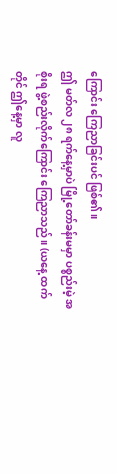ကြောင်း ကြေညာခြင်းပင် ဖြစ်၏။
ဤ မတ်လ ၂၈ ရက်နေ့မှာပဲ မြို့တော်ခန်းမမှာ ပစ္စည်းမဲ့ အစိုးရ ဖွဲ့စည်းလိုက်ကြောင်း ကြေညာသည်။ (ယနေ့ ထက်တိုင် ဤနေ့မှာ လူ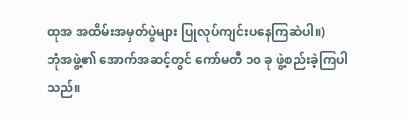ထုအ အထိမ်းအမှတ်ပွဲများ ပြုလုပ်ကျင်းပနေကြဆဲပါ။)
ဘုံအဖွဲ့၏ အောက်အဆင့်တွင် ကော်မတီ ၁၀ ခု ဖွဲ့စည်းခဲ့ကြပါသည်။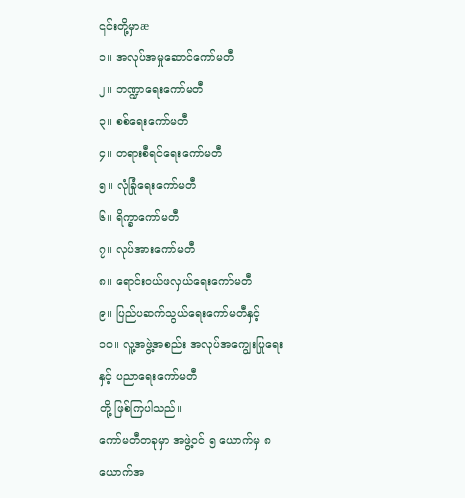၎င်းတို့မှာæ
၁။ အလုပ်အမှုဆောင်ကော်မတီ
၂။ ဘဏ္ဍာရေးကော်မတီ
၃။ စစ်ရေးကော်မတီ
၄။ တရားစီရင်ရေးကော်မတီ
၅။ လုံခြုံရေးကော်မတီ
၆။ ရိက္ခာကော်မတီ
၇။ လုပ်အားကော်မတီ
၈။ ရောင်းဝယ်ဖလှယ်ရေးကော်မတီ
၉။ ပြည်ပဆက်သွယ်ရေးကော်မတီနှင့်
၁၀။ လူ့အဖွဲ့အစည်း အလုပ်အကျွေးပြုရေးနှင့် ပညာရေးကော်မတီ
တို့ ဖြစ်ကြပါသည်။
ကော်မတီတခုမှာ အဖွဲ့ဝင် ၅ ယောက်မှ ၈ ယောက်အ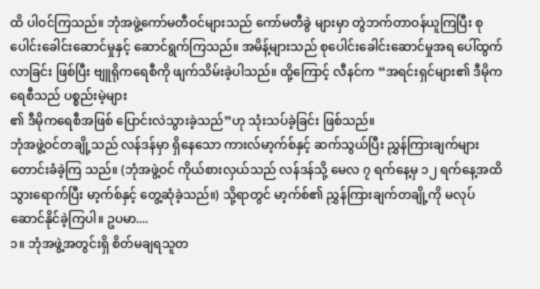ထိ ပါဝင်ကြသည်။ ဘုံအဖွဲ့ကော်မတီဝင်များသည် ကော်မတီခွဲ များမှာ တွဲဘက်တာဝန်ယူကြပြီး စုပေါင်းခေါင်းဆောင်မှုနှင့် ဆောင်ရွက်ကြသည်။ အမိန့်များသည် စုပေါင်းခေါင်းဆောင်မှုအရ ပေါ်ထွက်လာခြင်း ဖြစ်ပြီး ဗျူရိုကရေစီကို ဖျက်သိမ်းခဲ့ပါသည်။ ထို့ကြောင့် လီနင်က “အရင်းရှင်များ၏ ဒီမိုကရေစီသည် ပစ္စည်းမဲ့များ
၏ ဒီမိုကရေစီအဖြစ် ပြောင်းလဲသွားခဲ့သည်”ဟု သုံးသပ်ခဲ့ခြင်း ဖြစ်သည်။
ဘုံအဖွဲ့ဝင်တချို့သည် လန်ဒန်မှာ ရှိနေသော ကားလ်မာ့က်စ်နှင့် ဆက်သွယ်ပြီး ညွှန်ကြားချက်များ တောင်းခံခဲ့ကြ သည်။ (ဘုံအဖွဲ့ဝင် ကိုယ်စားလှယ်သည် လန်ဒန်သို့ မေလ ၇ ရက်နေ့မှ ၁၂ ရက်နေ့အထိ သွားရောက်ပြီး မာ့က်စ်နှင့် တွေ့ဆုံခဲ့သည်။) သို့ရာတွင် မာ့က်စ်၏ ညွှန်ကြားချက်တချို့ကို မလုပ်ဆောင်နိုင်ခဲ့ကြပါ။ ဥပမာ....
၁။ ဘုံအဖွဲ့အတွင်းရှိ စိတ်မချရသူတ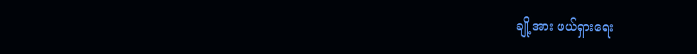ချို့အား ဖယ်ရှားရေး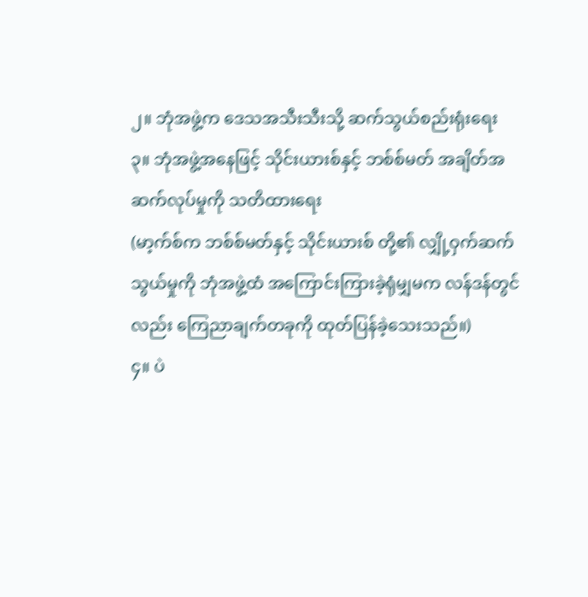၂။ ဘုံအဖွဲ့က ဒေသအသီးသီးသို့ ဆက်သွယ်စည်းရုံးရေး
၃။ ဘုံအဖွဲ့အနေဖြင့် သိုင်းယားစ်နှင့် ဘစ်စ်မတ် အချိတ်အဆက်လုပ်မှုကို သတိထားရေး
(မာ့က်စ်က ဘစ်စ်မတ်နှင့် သိုင်းယားစ် တို့၏ လျှို့ဝှက်ဆက်သွယ်မှုကို ဘုံအဖွဲ့ထံ အကြောင်းကြားခဲ့ရုံမျှမက လန်ဒန်တွင်လည်း ကြေညာချက်တခုကို ထုတ်ပြန်ခဲ့သေးသည်။)
၄။ ပဲ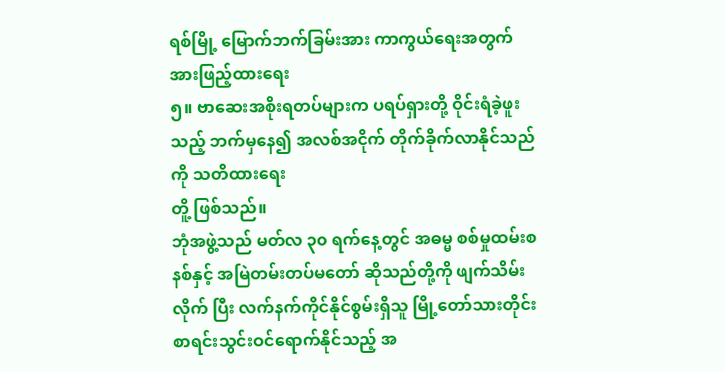ရစ်မြို့ မြောက်ဘက်ခြမ်းအား ကာကွယ်ရေးအတွက် အားဖြည့်ထားရေး
၅။ ဗာဆေးအစိုးရတပ်များက ပရပ်ရှားတို့ ဝိုင်းရံခဲ့ဖူးသည့် ဘက်မှနေ၍ အလစ်အငိုက် တိုက်ခိုက်လာနိုင်သည် ကို သတိထားရေး
တိူ့ ဖြစ်သည်။
ဘုံအဖွဲ့သည် မတ်လ ၃၀ ရက်နေ့တွင် အဓမ္မ စစ်မှုထမ်းစနစ်နှင့် အမြဲတမ်းတပ်မတော် ဆိုသည်တို့ကို ဖျက်သိမ်းလိုက် ပြီး လက်နက်ကိုင်နိုင်စွမ်းရှိသူ မြို့တော်သားတိုင်း စာရင်းသွင်းဝင်ရောက်နိုင်သည့် အ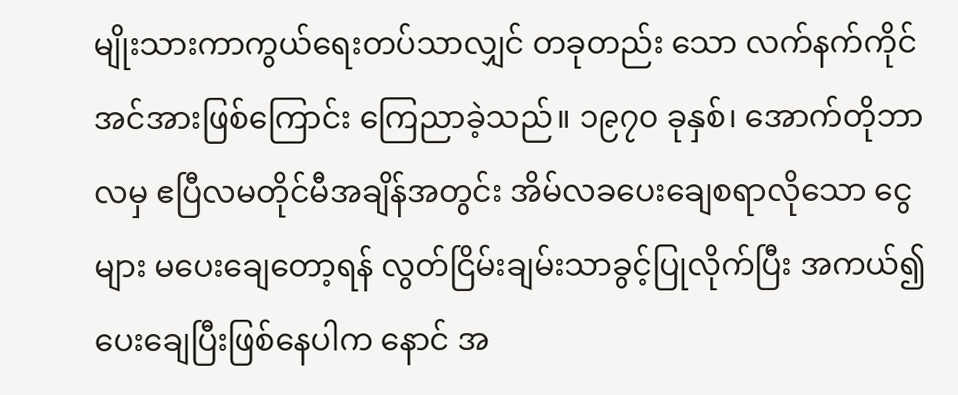မျိုးသားကာကွယ်ရေးတပ်သာလျှင် တခုတည်း သော လက်နက်ကိုင်အင်အားဖြစ်ကြောင်း ကြေညာခဲ့သည်။ ၁၉၇၀ ခုနှစ်၊ အောက်တိုဘာလမှ ဧပြီလမတိုင်မီအချိန်အတွင်း အိမ်လခပေးချေစရာလိုသော ငွေများ မပေးချေတော့ရန် လွတ်ငြိမ်းချမ်းသာခွင့်ပြုလိုက်ပြီး အကယ်၍ ပေးချေပြီးဖြစ်နေပါက နောင် အ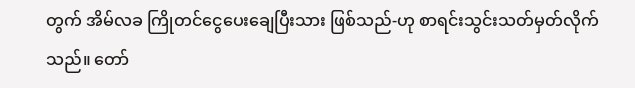တွက် အိမ်လခ ကြိုတင်ငွေပေးချေပြီးသား ဖြစ်သည်-ဟု စာရင်းသွင်းသတ်မှတ်လိုက်သည်။ တော်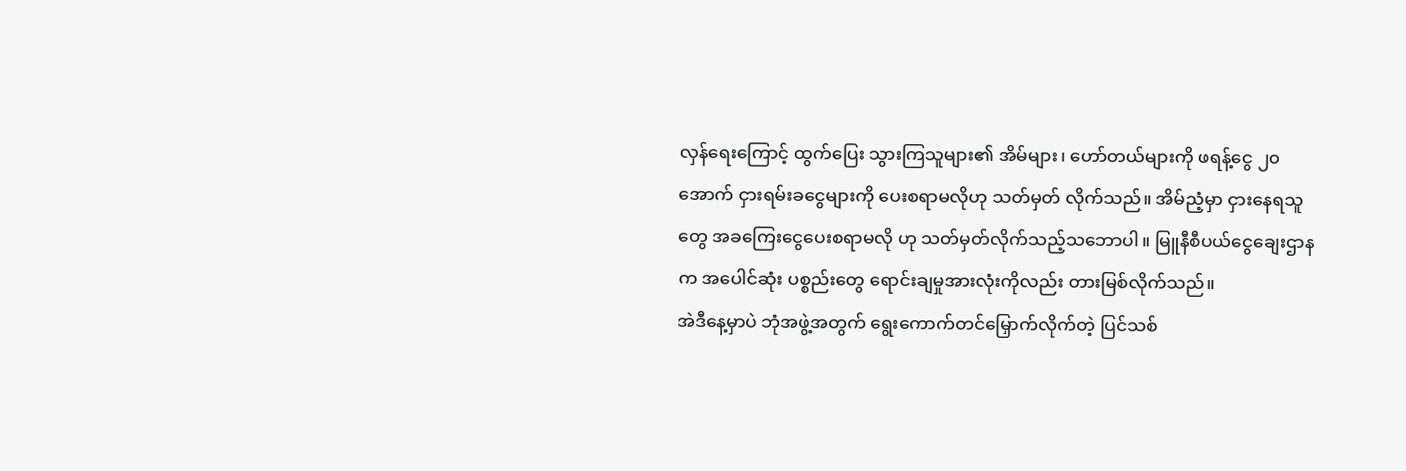လှန်ရေးကြောင့် ထွက်ပြေး သွားကြသူများ၏ အိမ်များ၊ ဟော်တယ်များကို ဖရန့်ငွေ ၂၀ အောက် ငှားရမ်းခငွေများကို ပေးစရာမလိုဟု သတ်မှတ် လိုက်သည်။ အိမ်ညံ့မှာ ငှားနေရသူတွေ အခကြေးငွေပေးစရာမလို ဟု သတ်မှတ်လိုက်သည့်သဘောပါ။ မြူနီစီပယ်ငွေချေးဌာနက အပေါင်ဆုံး ပစ္စည်းတွေ ရောင်းချမှုအားလုံးကိုလည်း တားမြစ်လိုက်သည်။
အဲဒီနေ့မှာပဲ ဘုံအဖွဲ့အတွက် ရွေးကောက်တင်မြှောက်လိုက်တဲ့ ပြင်သစ်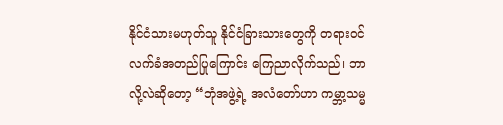နိုင်ငံသားမဟုတ်သူ နိုင်ငံခြားသားတွေကို တရားဝင်လက်ခံအတည်ပြုကြောင်း ကြေညာလိုက်သည်၊ ဘာလို့လဲဆိုတော့ “ဘုံအဖွဲ့ရဲ့ အလံတော်ဟာ ကမ္ဘာ့သမ္မ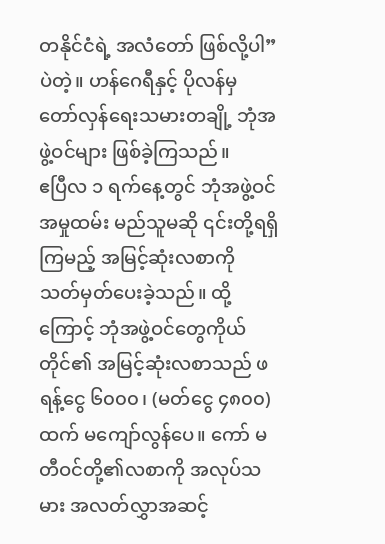တနိုင်ငံရဲ့ အလံတော် ဖြစ်လို့ပါ”ပဲတဲ့။ ဟန်ဂေရီနှင့် ပိုလန်မှ တော်လှန်ရေးသမားတချို့ ဘုံအဖွဲ့ဝင်များ ဖြစ်ခဲ့ကြသည်။
ဧပြီလ ၁ ရက်နေ့တွင် ဘုံအဖွဲ့ဝင် အမှုထမ်း မည်သူမဆို ၎င်းတို့ရရှိကြမည့် အမြင့်ဆုံးလစာကို သတ်မှတ်ပေးခဲ့သည်။ ထို့ကြောင့် ဘုံအဖွဲ့ဝင်တွေကိုယ်တိုင်၏ အမြင့်ဆုံးလစာသည် ဖရန့်ငွေ ၆၀၀၀၊ (မတ်ငွေ ၄၈၀၀) ထက် မကျော်လွန်ပေ။ ကော် မတီဝင်တို့၏လစာကို အလုပ်သမား အလတ်လွှာအဆင့်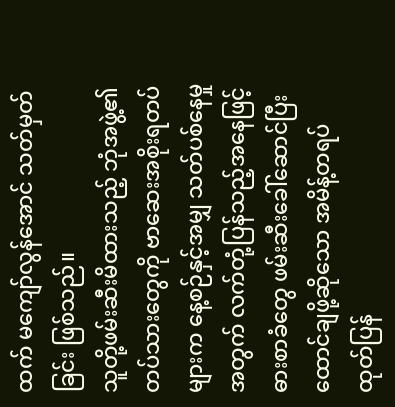ထက် မကျော်လွန်အောင် သတ်မှတ်ခြင်း ဖြစ်သည်။
သူတို့ဖမ်းဆီးမိထားသည့် ဘုံအဖွဲ့၏ တပ်သားတွေကို ဗာဆေးအစိုးရတပ်များက နေ့စဉ်နှင့်အမျှ သတ်ပစ်နေမှုအတွက် လက်တုံ့ပြန်သည့်အနေဖြင့် ဓားစာခံတွေ ဖမ်းဆီးခေါ်ဆောင်ပြီး ထောင်ချဖို့ဆိုသော အမိန့်တရပ် ထုတ်ပြန်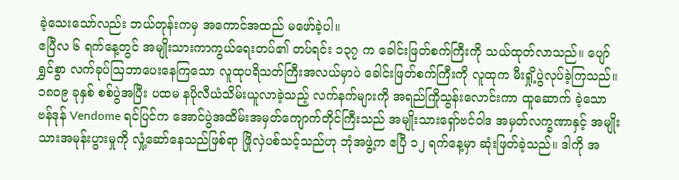ခဲ့သေးသော်လည်း ဘယ်တုန်းကမှ အကောင်အထည် မဖော်ခဲ့ပါ။
ဧပြီလ ၆ ရက်နေ့တွင် အမျိုးသားကာကွယ်ရေးတပ်၏ တပ်ရင်း ၁၃၇ က ခေါင်းဖြတ်စက်ကြီးကို သယ်ထုတ်လာသည်။ ပျော်ရွှင်စွာ လက်ခုပ်ဩဘာပေးနေကြသော လူထုပရိသတ်ကြီးအလယ်မှာပဲ ခေါင်းဖြတ်စက်ကြီးကို လူထုက မီးရှို့ပွဲလုပ်ခဲ့ကြသည်။ ၁၈၀၉ ခုနှစ် စစ်ပွဲအပြီး ပထမ နပိုလီယံသိမ်းယူလာခဲ့သည့် လက်နက်များကို အရည်ကြိုသွန်းလောင်းကာ ထူဆောက် ခဲ့သော ဗန်ဒုန် Vendome ရင်ပြင်က အောင်ပွဲအထိမ်းအမှတ်ကျောက်တိုင်ကြီးသည် အမျိုးသားရှော်ဗင်ဝါဒ အမှတ်လက္ခဏာနှင့် အမျိုးသားအမုန်းပွားမှုကို လှုံ့ဆော်နေသည်ဖြစ်ရာ ဖြိုလှဲပစ်သင့်သည်ဟု ဘုံအဖွဲ့က ဧပြီ ၁၂ ရက်နေ့မှာ ဆုံးဖြတ်ခဲ့သည်။ ဒါကို အ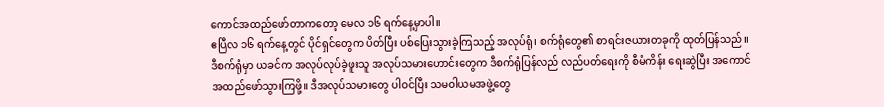ကောင်အထည်ဖော်တာကတော့ မေလ ၁၆ ရက်နေ့မှာပါ။
ဧပြီလ ၁၆ ရက်နေ့တွင် ပိုင်ရှင်တွေက ပိတ်ပြီး ပစ်ပြေးသွားခဲ့ကြသည့် အလုပ်ရုံ၊ စက်ရုံတွေ၏ စာရင်းဇယားတခုကို ထုတ်ပြန်သည်။ ဒီစက်ရုံမှာ ယခင်က အလုပ်လုပ်ခဲ့ဖူးသူ အလုပ်သမားဟောင်းတွေက ဒီစက်ရုံပြန်လည် လည်ပတ်ရေးကို စီမံကိန်း ရေးဆွဲပြီး အကောင်အထည်ဖော်သွားကြဖို့။ ဒီအလုပ်သမားတွေ ပါဝင်ပြီး သမဝါယမအဖွဲ့တွေ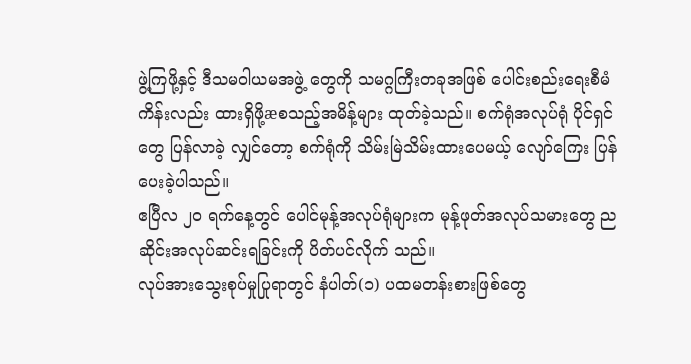ဖွဲ့ကြဖို့နှင့် ဒီသမဝါယမအဖွဲ့ တွေကို သမဂ္ဂကြီးတခုအဖြစ် ပေါင်းစည်းရေးစီမံကိန်းလည်း ထားရှိဖို့æစသည့်အမိန့်များ ထုတ်ခဲ့သည်။ စက်ရုံအလုပ်ရုံ ပိုင်ရှင်တွေ ပြန်လာခဲ့ လျှင်တော့ စက်ရုံကို သိမ်းမြဲသိမ်းထားပေမယ့် လျော်ကြေး ပြန်ပေးခဲ့ပါသည်။
ဧပြီလ ၂၀ ရက်နေ့တွင် ပေါင်မုန့်အလုပ်ရုံများက မုန့်ဖုတ်အလုပ်သမားတွေ ညဆိုင်းအလုပ်ဆင်းရခြင်းကို ပိတ်ပင်လိုက် သည်။
လုပ်အားသွေးစုပ်မှုပြုရာတွင် နံပါတ်(၁) ပထမတန်းစားဖြစ်တွေ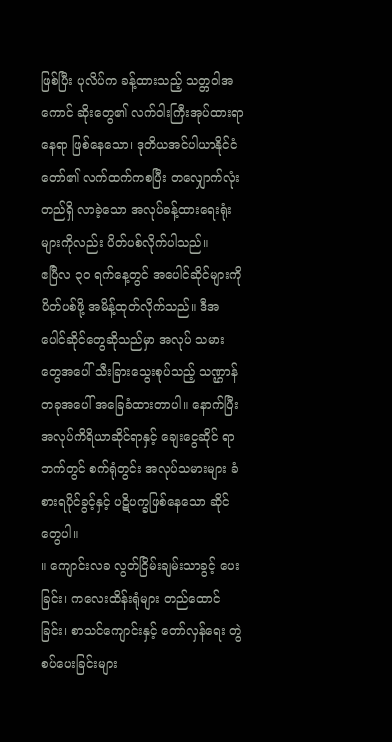ဖြစ်ပြီး ပုလိပ်က ခန့်ထားသည့် သတ္တဝါအကောင် ဆိုးတွေ၏ လက်ဝါးကြီးအုပ်ထားရာနေရာ ဖြစ်နေသော၊ ဒုတိယအင်ပါယာနိုင်ငံတော်၏ လက်ထက်ကစပြီး တလျှောက်လုံး တည်ရှိ လာခဲ့သော အလုပ်ခန့်ထားရေးရုံးများကိုလည်း ပိတ်ပစ်လိုက်ပါသည်။
ဧပြီလ ၃၀ ရက်နေ့တွင် အပေါင်ဆိုင်များကို ပိတ်ပစ်ဖို့ အမိန့်ထုတ်လိုက်သည်။ ဒီအပေါင်ဆိုင်တွေဆိုသည်မှာ အလုပ် သမားတွေအပေါ် သီးခြားသွေးစုပ်သည့် သဏ္ဌာန်တခုအပေါ် အခြေခံထားတာပါ။ နောက်ပြီး အလုပ်ကိရိယာဆိုင်ရာနှင့် ချေးငွေဆိုင် ရာဘက်တွင် စက်ရုံတွင်း အလုပ်သမားများ ခံစားရပိုင်ခွင့်နှင့် ပဋိပက္ခဖြစ်နေသော ဆိုင်တွေပါ။
။ ကျောင်းလခ လွတ်ငြိမ်းချမ်းသာခွင့် ပေးခြင်း၊ ကလေးထိန်းရုံများ တည်ထောင်ခြင်း၊ စာသင်ကျောင်းနှင့် တော်လှန်ရေး တွဲစပ်ပေးခြင်းများ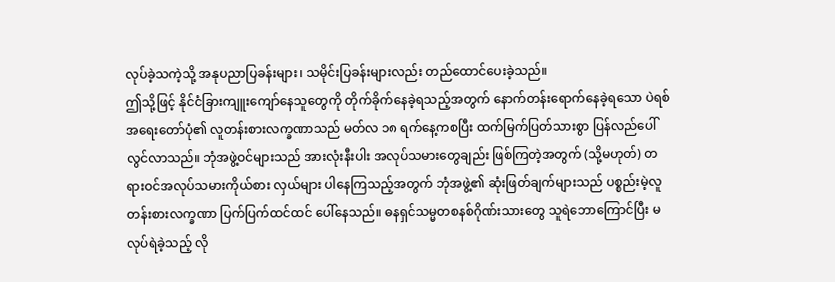လုပ်ခဲ့သကဲ့သို့ အနုပညာပြခန်းများ၊ သမိုင်းပြခန်းများလည်း တည်ထောင်ပေးခဲ့သည်။
ဤသို့ဖြင့် နိုင်ငံခြားကျူးကျော်နေသူတွေကို တိုက်ခိုက်နေခဲ့ရသည့်အတွက် နောက်တန်းရောက်နေခဲ့ရသော ပဲရစ် အရေးတော်ပုံ၏ လူတန်းစားလက္ခဏာသည် မတ်လ ၁၈ ရက်နေ့ကစပြီး ထက်မြက်ပြတ်သားစွာ ပြန်လည်ပေါ်လွင်လာသည်။ ဘုံအဖွဲ့ဝင်များသည် အားလုံးနီးပါး အလုပ်သမားတွေချည်း ဖြစ်ကြတဲ့အတွက် (သို့မဟုတ်) တရားဝင်အလုပ်သမားကိုယ်စား လှယ်များ ပါနေကြသည့်အတွက် ဘုံအဖွဲ့၏ ဆုံးဖြတ်ချက်များသည် ပစ္စည်းမဲ့လူတန်းစားလက္ခဏာ ပြက်ပြက်ထင်ထင် ပေါ်နေသည်။ ဓနရှင်သမ္မတစနစ်ဂိုဏ်းသားတွေ သူရဲဘောကြောင်ပြီး မလုပ်ရဲခဲ့သည့် လို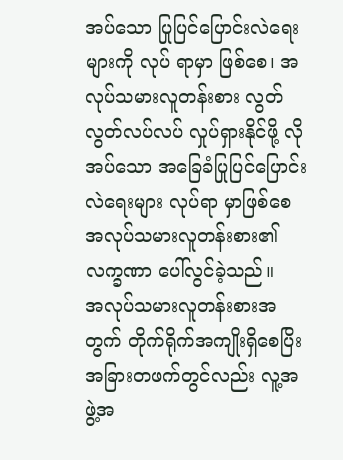အပ်သော ပြုပြင်ပြောင်းလဲရေးများကို လုပ် ရာမှာ ဖြစ်စေ၊ အလုပ်သမားလူတန်းစား လွတ်လွတ်လပ်လပ် လှုပ်ရှားနိုင်ဖို့ လိုအပ်သော အခြေခံပြုပြင်ပြောင်းလဲရေးများ လုပ်ရာ မှာဖြစ်စေ အလုပ်သမားလူတန်းစား၏လက္ခဏာ ပေါ်လွင်ခဲ့သည်။
အလုပ်သမားလူတန်းစားအတွက် တိုက်ရိုက်အကျိုးရှိစေပြိး အခြားတဖက်တွင်လည်း လူ့အဖွဲ့အ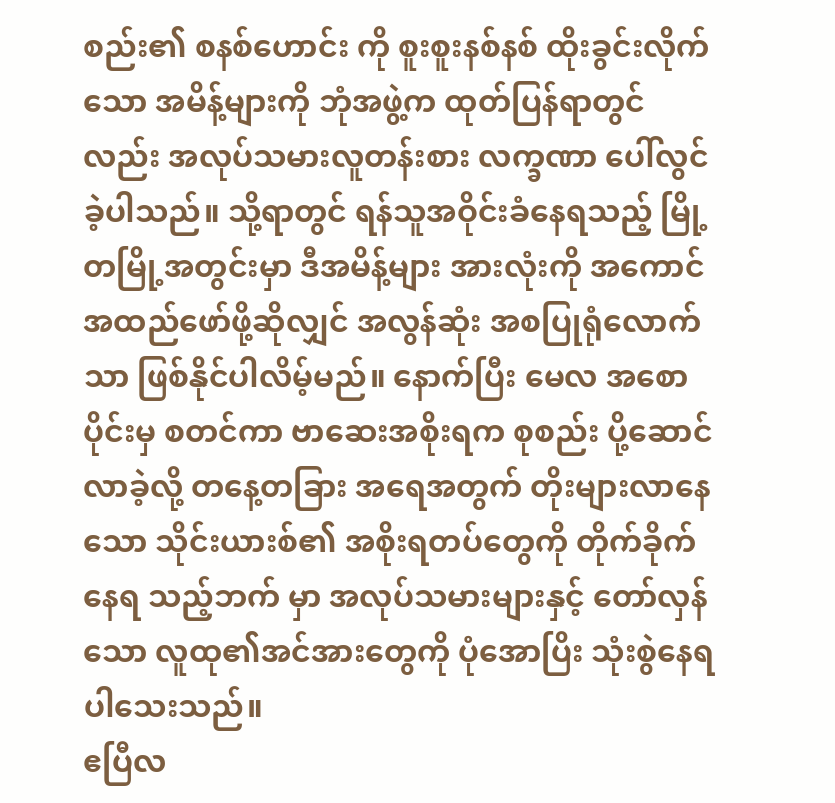စည်း၏ စနစ်ဟောင်း ကို စူးစူးနစ်နစ် ထိုးခွင်းလိုက်သော အမိန့်များကို ဘုံအဖွဲ့က ထုတ်ပြန်ရာတွင်လည်း အလုပ်သမားလူတန်းစား လက္ခဏာ ပေါ်လွင် ခဲ့ပါသည်။ သို့ရာတွင် ရန်သူအဝိုင်းခံနေရသည့် မြို့တမြို့အတွင်းမှာ ဒီအမိန့်များ အားလုံးကို အကောင်အထည်ဖော်ဖို့ဆိုလျှင် အလွန်ဆုံး အစပြုရုံလောက်သာ ဖြစ်နိုင်ပါလိမ့်မည်။ နောက်ပြီး မေလ အစောပိုင်းမှ စတင်ကာ ဗာဆေးအစိုးရက စုစည်း ပို့ဆောင်လာခဲ့လို့ တနေ့တခြား အရေအတွက် တိုးများလာနေသော သိုင်းယားစ်၏ အစိုးရတပ်တွေကို တိုက်ခိုက်နေရ သည့်ဘက် မှာ အလုပ်သမားများနှင့် တော်လှန်သော လူထု၏အင်အားတွေကို ပုံအောပြိး သုံးစွဲနေရပါသေးသည်။
ဧပြီလ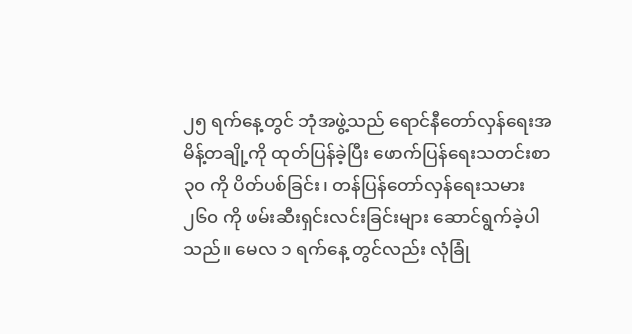၂၅ ရက်နေ့တွင် ဘုံအဖွဲ့သည် ရောင်နီတော်လှန်ရေးအမိန့်တချို့ကို ထုတ်ပြန်ခဲ့ပြီး ဖောက်ပြန်ရေးသတင်းစာ ၃၀ ကို ပိတ်ပစ်ခြင်း၊ တန်ပြန်တော်လှန်ရေးသမား ၂၆၀ ကို ဖမ်းဆီးရှင်းလင်းခြင်းများ ဆောင်ရွက်ခဲ့ပါသည်။ မေလ ၁ ရက်နေ့ တွင်လည်း လုံခြုံ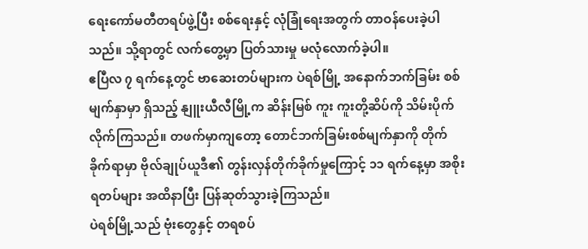ရေးကော်မတီတရပ်ဖွဲ့ပြီး စစ်ရေးနှင့် လုံခြုံရေးအတွက် တာဝန်ပေးခဲ့ပါသည်။ သို့ရာတွင် လက်တွေ့မှာ ပြတ်သားမှု မလုံလောက်ခဲ့ပါ။
ဧပြီလ ၇ ရက်နေ့တွင် ဗာဆေးတပ်များက ပဲရစ်မြို့ အနောက်ဘက်ခြမ်း စစ်မျက်နှာမှာ ရှိသည့် နျူးယီလီမြို့က ဆိန်းမြစ် ကူး ကူးတို့ဆိပ်ကို သိမ်းပိုက်လိုက်ကြသည်။ တဖက်မှာကျတော့ တောင်ဘက်ခြမ်းစစ်မျက်နှာကို တိုက်ခိုက်ရာမှာ ဗိုလ်ချုပ်ယူဒီ၏ တွန်းလှန်တိုက်ခိုက်မှုကြောင့် ၁၁ ရက်နေ့မှာ အစိုးရတပ်များ အထိနာပြီး ပြန်ဆုတ်သွားခဲ့ကြသည်။
ပဲရစ်မြို့သည် ဗုံးတွေနှင့် တရစပ်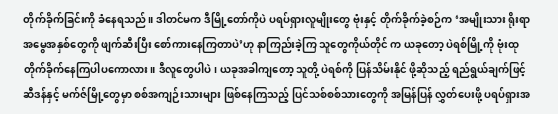တိုက်ခိုက်ခြင်းကို ခံနေရသည်။ ဒါတင်မက ဒီမြို့တော်ကိုပဲ ပရပ်ရှားလူမျိုးတွေ ဗုံးနှင့် တိုက်ခိုက်ခဲ့စဉ်က ‘အမျိုးသား ရိုးရာ အမွေအနှစ်တွေကို ဖျက်ဆီးပြီး စော်ကားနေကြတာပဲ’ဟု နာကြည်းခဲ့ကြ သူတွေကိုယ်တိုင် က ယခုတော့ ပဲရစ်မြို့ကို ဗုံးထုတိုက်ခိုက်နေကြပါပကောလား။ ဒီလူတွေပါပဲ၊ ယခုအခါကျတော့ သူတို့ ပဲရစ်ကို ပြန်သိမ်းနိုင် ဖို့ဆိုသည့် ရည်ရွယ်ချက်ဖြင့် ဆီဒန်နှင့် မက်ဇ်မြို့တွေမှာ စစ်အကျဉ်းသားများ ဖြစ်နေကြသည့် ပြင်သစ်စစ်သားတွေကို အမြန်ပြန် လွှတ်ပေးဖို့ ပရပ်ရှားအ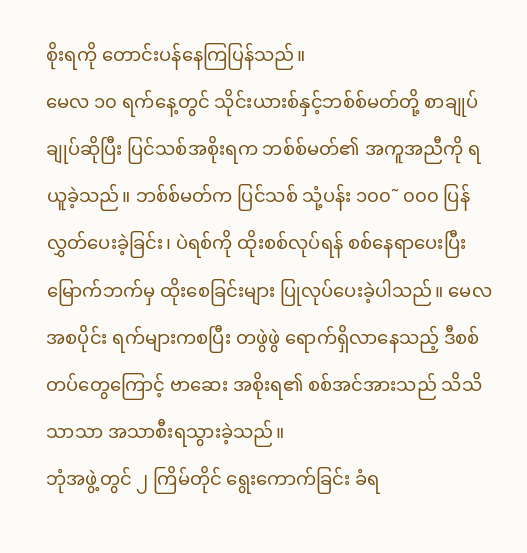စိုးရကို တောင်းပန်နေကြပြန်သည်။
မေလ ၁၀ ရက်နေ့တွင် သိုင်းယားစ်နှင့်ဘစ်စ်မတ်တို့ စာချုပ် ချုပ်ဆိုပြီး ပြင်သစ်အစိုးရက ဘစ်စ်မတ်၏ အကူအညီကို ရယူခဲ့သည်။ ဘစ်စ်မတ်က ပြင်သစ် သုံ့ပန်း ၁၀၀˜ ၀၀၀ ပြန်လွှတ်ပေးခဲ့ခြင်း၊ ပဲရစ်ကို ထိုးစစ်လုပ်ရန် စစ်နေရာပေးပြီး မြောက်ဘက်မှ ထိုးစေခြင်းများ ပြုလုပ်ပေးခဲ့ပါသည်။ မေလ အစပိုင်း ရက်များကစပြီး တဖွဲဖွဲ ရောက်ရှိလာနေသည့် ဒီစစ်တပ်တွေကြောင့် ဗာဆေး အစိုးရ၏ စစ်အင်အားသည် သိသိသာသာ အသာစီးရသွားခဲ့သည်။
ဘုံအဖွဲ့တွင် ၂ ကြိမ်တိုင် ရွေးကောက်ခြင်း ခံရ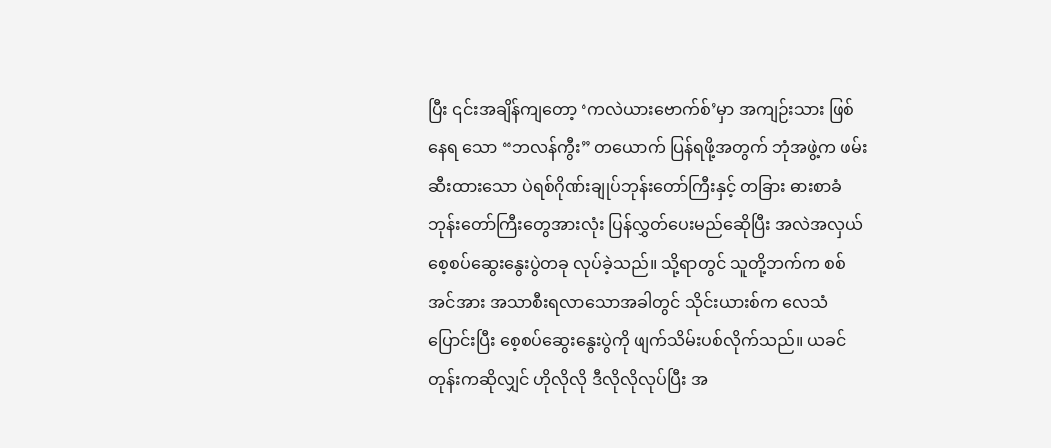ပြီး ၎င်းအချိန်ကျတော့ ‘ကလဲယားဗောက်စ်’မှာ အကျဉ်းသား ဖြစ်နေရ သော “ဘလန်ကွီး” တယောက် ပြန်ရဖို့အတွက် ဘုံအဖွဲ့က ဖမ်းဆီးထားသော ပဲရစ်ဂိုဏ်းချုပ်ဘုန်းတော်ကြီးနှင့် တခြား ဓားစာခံ ဘုန်းတော်ကြီးတွေအားလုံး ပြန်လွှတ်ပေးမည်ဆေိုပြီး အလဲအလှယ် စေ့စပ်ဆွေးနွေးပွဲတခု လုပ်ခဲ့သည်။ သို့ရာတွင် သူတို့ဘက်က စစ်အင်အား အသာစီးရလာသောအခါတွင် သိုင်းယားစ်က လေသံပြောင်းပြီး စေ့စပ်ဆွေးနွေးပွဲကို ဖျက်သိမ်းပစ်လိုက်သည်။ ယခင်တုန်းကဆိုလျှင် ဟိုလိုလို ဒီလိုလိုလုပ်ပြီး အ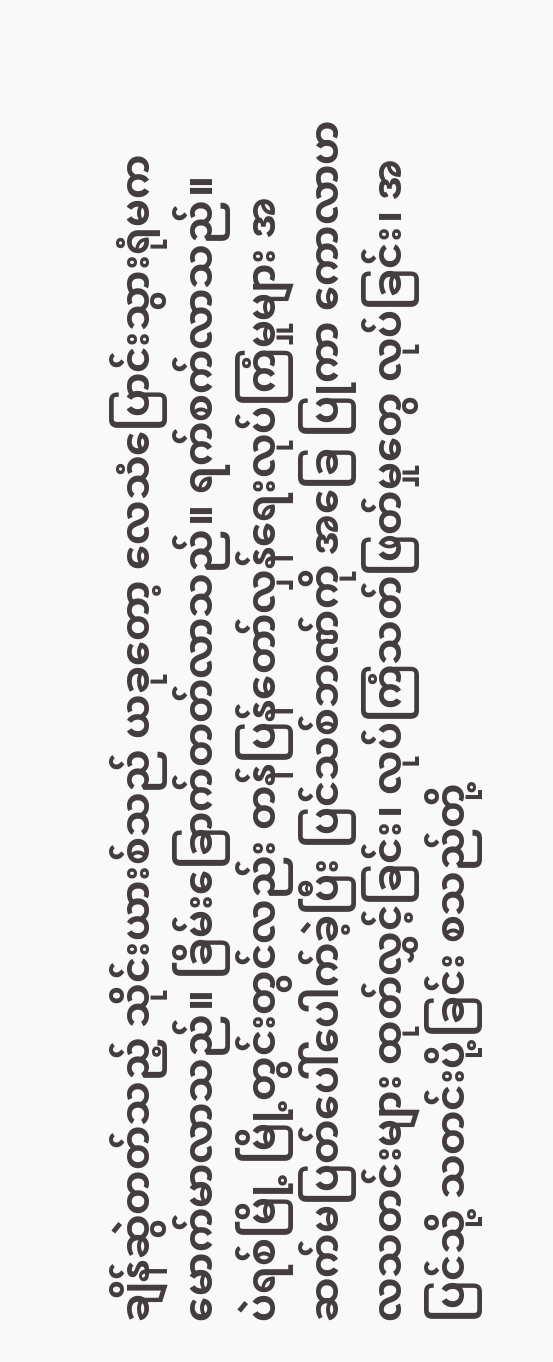ချိန်ဆွဲတတ်သည့် သိုင်းယားစ်သည် ယခုတော့ လေသံပြောင်းသွားရုံမက မောက်မာလာသည်။ ခြိမ်းခြောက်တတ်လာသည်။ ရက်စက်လာသည်။
ပဲရစ်မြို့ မြို့တွင်းတွင်လည်း တန်ပြန်တော်လှန်ရေးလုပ်ကြံမှုများ အဆက်မပြတ်ပေါ်ပေါက်ခဲ့ပြီး ပြင်သစ်ဘဏ်ကို အခြေ ပြုကာ ကောလာဟလသတင်းများ ထုတ်လွှင့်ခြင်း၊ လုပ်ကြံသတ်ဖြတ်မှုတွေ လုပ်ခြင်း၊ အပြင်သို့ သတင်းပို့ခြင်း စသည်တို့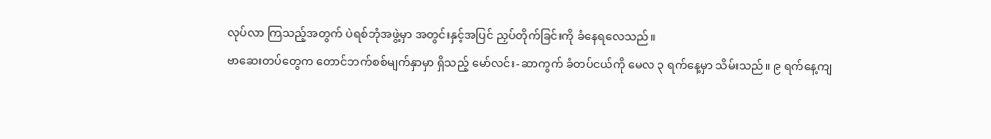လုပ်လာ ကြသည့်အတွက် ပဲရစ်ဘုံအဖွဲ့မှာ အတွင်းနှင့်အပြင် ညှပ်တိုက်ခြင်းကို ခံနေရလေသည်။
ဗာဆေးတပ်တွေက တောင်ဘက်စစ်မျက်နှာမှာ ရှိသည့် မော်လင်း-ဆာကွက် ခံတပ်ငယ်ကို မေလ ၃ ရက်နေ့မှာ သိမ်းသည်။ ၉ ရက်နေ့ကျ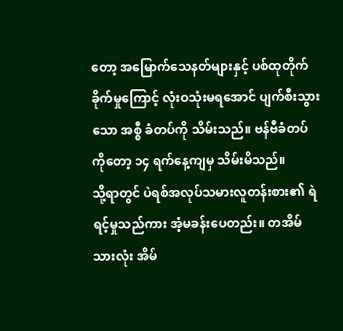တော့ အမြောက်သေနတ်များနှင့် ပစ်ထုတိုက်ခိုက်မှုကြောင့် လုံးဝသုံးမရအောင် ပျက်စီးသွားသော အစ္စီ ခံတပ်ကို သိမ်းသည်။ ဗန်ဗီခံတပ်ကိုတော့ ၁၄ ရက်နေ့ကျမှ သိမ်းမိသည်။
သို့ရာတွင် ပဲရစ်အလုပ်သမားလူတန်းစား၏ ရဲရင့်မှုသည်ကား အံ့မခန်းပေတည်း။ တအိမ်သားလုံး အိမ်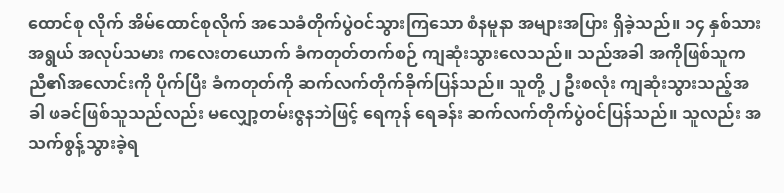ထောင်စု လိုက် အိမ်ထောင်စုလိုက် အသေခံတိုက်ပွဲဝင်သွားကြသော စံနမူနာ အများအပြား ရှိခဲ့သည်။ ၁၄ နှစ်သားအရွယ် အလုပ်သမား ကလေးတယောက် ခံကတုတ်တက်စဉ် ကျဆုံးသွားလေသည်။ သည်အခါ အကိုဖြစ်သူက ညီ၏အလောင်းကို ပိုက်ပြီး ခံကတုတ်ကို ဆက်လက်တိုက်ခိုက်ပြန်သည်။ သူတို့ ၂ ဦးစလုံး ကျဆုံးသွားသည့်အခါ ဖခင်ဖြစ်သူသည်လည်း မလျှော့တမ်းဇွနဘဲဖြင့် ရေကုန် ရေခန်း ဆက်လက်တိုက်ပွဲဝင်ပြန်သည်။ သူလည်း အသက်စွန့်သွားခဲ့ရ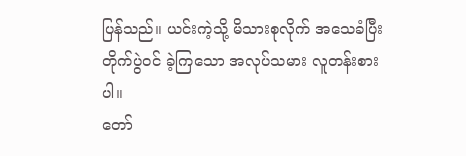ပြန်သည်။ ယင်းကဲ့သို့ မိသားစုလိုက် အသေခံပြီး တိုက်ပွဲဝင် ခဲ့ကြသော အလုပ်သမား လူတန်းစားပါ။
တော်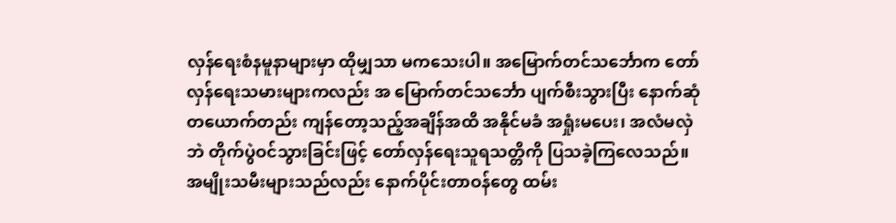လှန်ရေးစံနမူနာများမှာ ထိုမျှသာ မကသေးပါ။ အမြောက်တင်သင်္ဘောက တော်လှန်ရေးသမားများကလည်း အ မြောက်တင်သင်္ဘော ပျက်စီးသွားပြီး နောက်ဆုံတယောက်တည်း ကျန်တော့သည့်အချိန်အထိ အနိုင်မခံ အရှုံးမပေး၊ အလံမလှဲဘဲ တိုက်ပွဲဝင်သွားခြင်းဖြင့် တော်လှန်ရေးသူရသတ္တိကို ပြသခဲ့ကြလေသည်။
အမျိုးသမီးများသည်လည်း နောက်ပိုင်းတာဝန်တွေ ထမ်း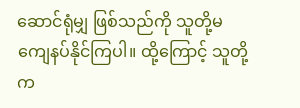ဆောင်ရုံမျှ ဖြစ်သည်ကို သူတို့မကျေနပ်နိုင်ကြပါ။ ထို့ကြောင့် သူတို့က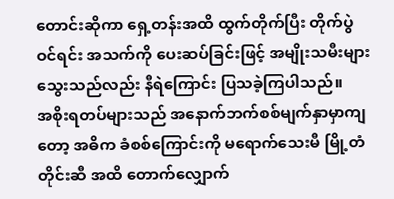တောင်းဆိုကာ ရှေ့တန်းအထိ ထွက်တိုက်ပြီး တိုက်ပွဲဝင်ရင်း အသက်ကို ပေးဆပ်ခြင်းဖြင့် အမျိုးသမီးများသွေးသည်လည်း နီရဲကြောင်း ပြသခဲ့ကြပါသည်။
အစိုးရတပ်များသည် အနောက်ဘက်စစ်မျက်နှာမှာကျတော့ အဓိက ခံစစ်ကြောင်းကို မရောက်သေးမီ မြို့တံတိုင်းဆီ အထိ တောက်လျှောက်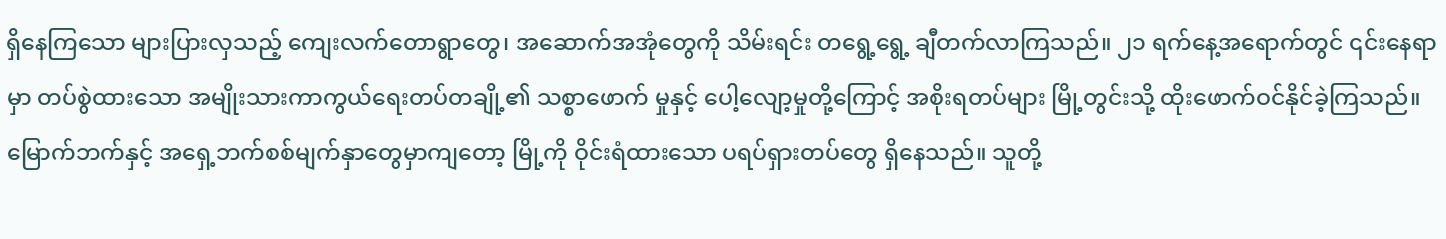ရှိနေကြသော များပြားလှသည့် ကျေးလက်တောရွာတွေ၊ အဆောက်အအုံတွေကို သိမ်းရင်း တရွေ့ရွေ့ ချီတက်လာကြသည်။ ၂၁ ရက်နေ့အရောက်တွင် ၎င်းနေရာမှာ တပ်စွဲထားသော အမျိုးသားကာကွယ်ရေးတပ်တချို့၏ သစ္စာဖောက် မှုနှင့် ပေါ့လျော့မှုတို့ကြောင့် အစိုးရတပ်များ မြို့တွင်းသို့ ထိုးဖောက်ဝင်နိုင်ခဲ့ကြသည်။
မြောက်ဘက်နှင့် အရှေ့ဘက်စစ်မျက်နှာတွေမှာကျတော့ မြို့ကို ဝိုင်းရံထားသော ပရပ်ရှားတပ်တွေ ရှိနေသည်။ သူတို့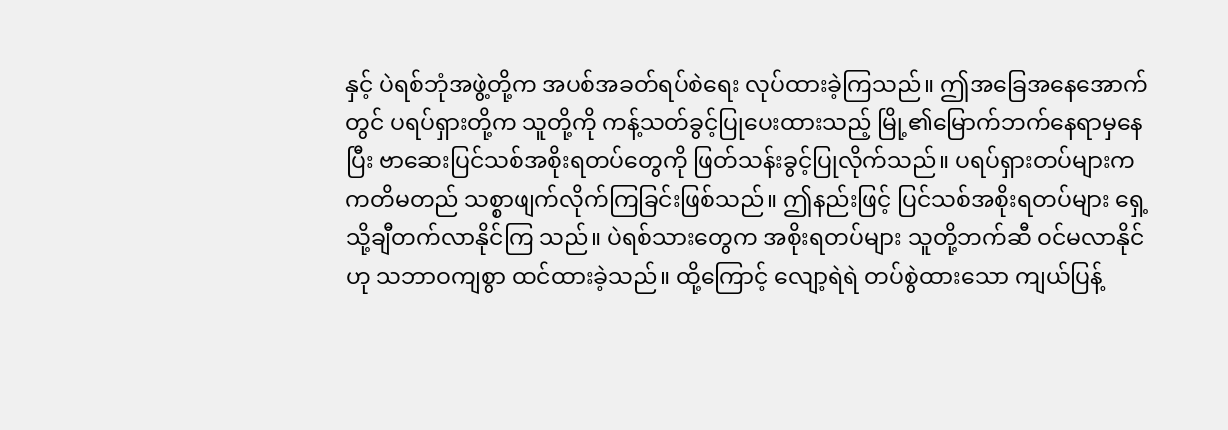နှင့် ပဲရစ်ဘုံအဖွဲ့တို့က အပစ်အခတ်ရပ်စဲရေး လုပ်ထားခဲ့ကြသည်။ ဤအခြေအနေအောက်တွင် ပရပ်ရှားတို့က သူတို့ကို ကန့်သတ်ခွင့်ပြုပေးထားသည့် မြို့၏မြောက်ဘက်နေရာမှနေပြီး ဗာဆေးပြင်သစ်အစိုးရတပ်တွေကို ဖြတ်သန်းခွင့်ပြုလိုက်သည်။ ပရပ်ရှားတပ်များက ကတိမတည် သစ္စာဖျက်လိုက်ကြခြင်းဖြစ်သည်။ ဤနည်းဖြင့် ပြင်သစ်အစိုးရတပ်များ ရှေ့သို့ချီတက်လာနိုင်ကြ သည်။ ပဲရစ်သားတွေက အစိုးရတပ်များ သူတို့ဘက်ဆီ ဝင်မလာနိုင်ဟု သဘာဝကျစွာ ထင်ထားခဲ့သည်။ ထို့ကြောင့် လျော့ရဲရဲ တပ်စွဲထားသော ကျယ်ပြန့်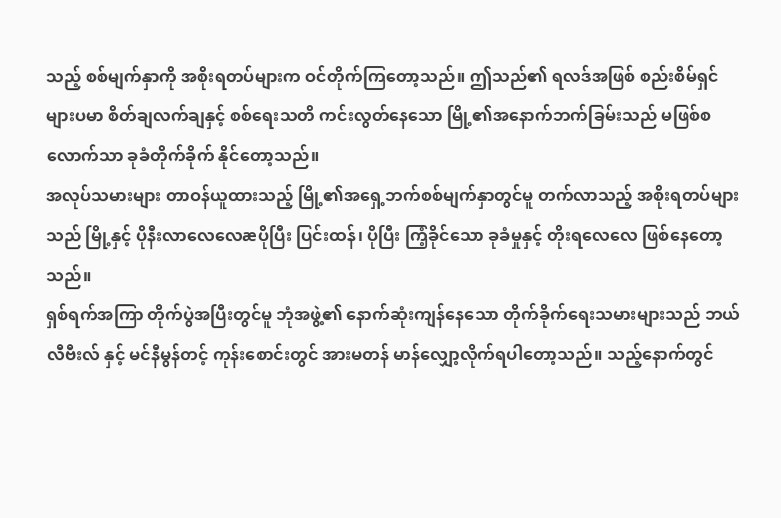သည့် စစ်မျက်နှာကို အစိုးရတပ်များက ဝင်တိုက်ကြတော့သည်။ ဤသည်၏ ရလဒ်အဖြစ် စည်းစိမ်ရှင် များပမာ စိတ်ချလက်ချနှင့် စစ်ရေးသတိ ကင်းလွတ်နေသော မြို့၏အနောက်ဘက်ခြမ်းသည် မဖြစ်စလောက်သာ ခုခံတိုက်ခိုက် နိုင်တော့သည်။
အလုပ်သမားများ တာဝန်ယူထားသည့် မြို့၏အရှေ့ဘက်စစ်မျက်နှာတွင်မူ တက်လာသည့် အစိုးရတပ်များသည် မြို့နှင့် ပိုနီးလာလေလေæပိုပြီး ပြင်းထန်၊ ပိုပြီး ကြံ့ခိုင်သော ခုခံမှုနှင့် တိုးရလေလေ ဖြစ်နေတော့သည်။
ရှစ်ရက်အကြာ တိုက်ပွဲအပြီးတွင်မူ ဘုံအဖွဲ့၏ နောက်ဆုံးကျန်နေသော တိုက်ခိုက်ရေးသမားများသည် ဘယ်လီဗီးလ် နှင့် မင်နီမွန်တင့် ကုန်းစောင်းတွင် အားမတန် မာန်လျှော့လိုက်ရပါတော့သည်။ သည့်နောက်တွင်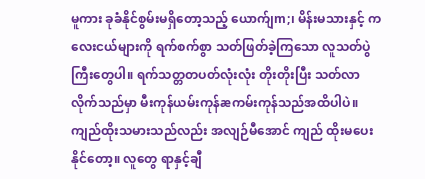မူကား ခုခံနိုင်စွမ်းမရှိတော့သည့် ယောက်ျm;၊ မိန်းမသားနှင့် ကလေးငယ်များကို ရက်စက်စွာ သတ်ဖြတ်ခဲ့ကြသော လူသတ်ပွဲကြီးတွေပါ။ ရက်သတ္တတပတ်လုံးလုံး တိုးတိုးပြီး သတ်လာလိုက်သည်မှာ မီးကုန်ယမ်းကုန်æကမ်းကုန်သည်အထိပါပဲ။ ကျည်ထိုးသမားသည်လည်း အလျဉ်မီအောင် ကျည် ထိုးမပေးနိုင်တော့။ လူတွေ ရာနှင့်ချီ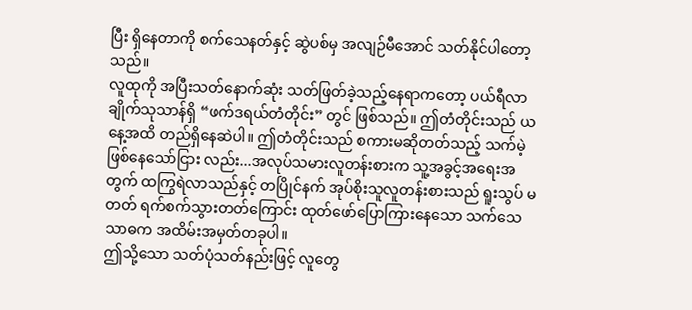ပြီး ရှိနေတာကို စက်သေနတ်နှင့် ဆွဲပစ်မှ အလျဉ်မီအောင် သတ်နိုင်ပါတော့သည်။
လူထုကို အပြီးသတ်နောက်ဆုံး သတ်ဖြတ်ခဲ့သည့်နေရာကတော့ ပယ်ရီလာချိုက်သုသာန်ရှိ “ဖက်ဒရယ်တံတိုင်း” တွင် ဖြစ်သည်။ ဤတံတိုင်းသည် ယနေ့အထိ တည်ရှိနေဆဲပါ။ ဤတံတိုင်းသည် စကားမဆိုတတ်သည့် သက်မဲ့ဖြစ်နေသော်ငြား လည်း...အလုပ်သမားလူတန်းစားက သူ့အခွင့်အရေးအတွက် ထကြွရဲလာသည်နှင့် တပြိုင်နက် အုပ်စိုးသူလူတန်းစားသည် ရူးသွပ် မတတ် ရက်စက်သွားတတ်ကြောင်း ထုတ်ဖော်ပြောကြားနေသော သက်သေသာဓက အထိမ်းအမှတ်တခုပါ။
ဤသို့သော သတ်ပုံသတ်နည်းဖြင့် လူတွေ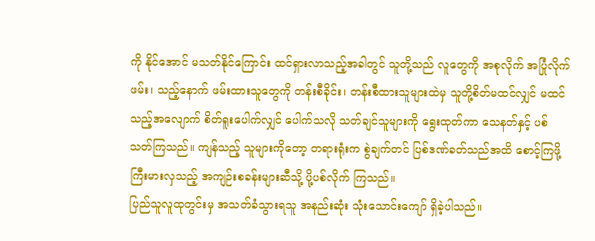ကို နိုင်အောင် မသတ်နိုင်ကြောင်း ထင်ရှားလာသည့်အခါတွင် သူတို့သည် လူတွေကို အစုလိုက် အပြုံလိုက်ဖမ်း၊ သည့်နောက် ဖမ်းထားသူတွေကို တန်းစီခိုင်း၊ တန်းစီထားသူများထဲမှ သူတို့စိတ်မထင်လျှင် မထင်သည့်အလျောက် စိတ်ရူးပေါက်လျှင် ပေါက်သလို သတ်ချင်သူများကို ရွေးထုတ်ကာ သေနတ်နှင့် ပစ်သတ်ကြသည်။ ကျန်သည့် သူများကိုတော့ တရားရုံးက စွဲချက်တင် ပြစ်ဒဏ်ခတ်သည်အထိ စောင့်ကြဖို့ ကြီးမားလှသည့် အကျဉ်းစခန်းများဆီသို့ ပို့ပစ်လိုက် ကြသည်။
ပြည်သူလူထုတွင်းမှ အသတ်ခံသွားရသူ အနည်းဆုံး သုံးသောင်းကျော် ရှိခဲ့ပါသည်။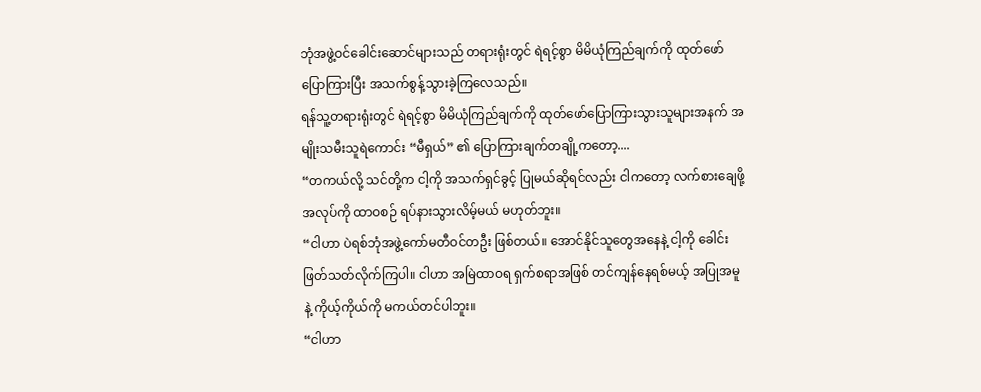ဘုံအဖွဲ့ဝင်ခေါင်းဆောင်များသည် တရားရုံးတွင် ရဲရင့်စွာ မိမိယုံကြည်ချက်ကို ထုတ်ဖော်ပြောကြားပြီး အသက်စွန့်သွားခဲ့ကြလေသည်။
ရန်သူ့တရားရုံးတွင် ရဲရင့်စွာ မိမိယုံကြည်ချက်ကို ထုတ်ဖော်ပြောကြားသွားသူများအနက် အမျိုးသမီးသူရဲကောင်း “မီရှယ်” ၏ ပြောကြားချက်တချို့ကတော့....
“တကယ်လို့ သင်တို့က ငါ့ကို အသက်ရှင်ခွင့် ပြုမယ်ဆိုရင်လည်း ငါကတော့ လက်စားချေဖို့အလုပ်ကို ထာဝစဉ် ရပ်နားသွားလိမ့်မယ် မဟုတ်ဘူး။
“ငါဟာ ပဲရစ်ဘုံအဖွဲ့ကော်မတီဝင်တဦး ဖြစ်တယ်။ အောင်နိုင်သူတွေအနေနဲ့ ငါ့ကို ခေါင်းဖြတ်သတ်လိုက်ကြပါ။ ငါဟာ အမြဲထာဝရ ရှက်စရာအဖြစ် တင်ကျန်နေရစ်မယ့် အပြုအမူနဲ့ ကိုယ့်ကိုယ်ကို မကယ်တင်ပါဘူး။
“ငါဟာ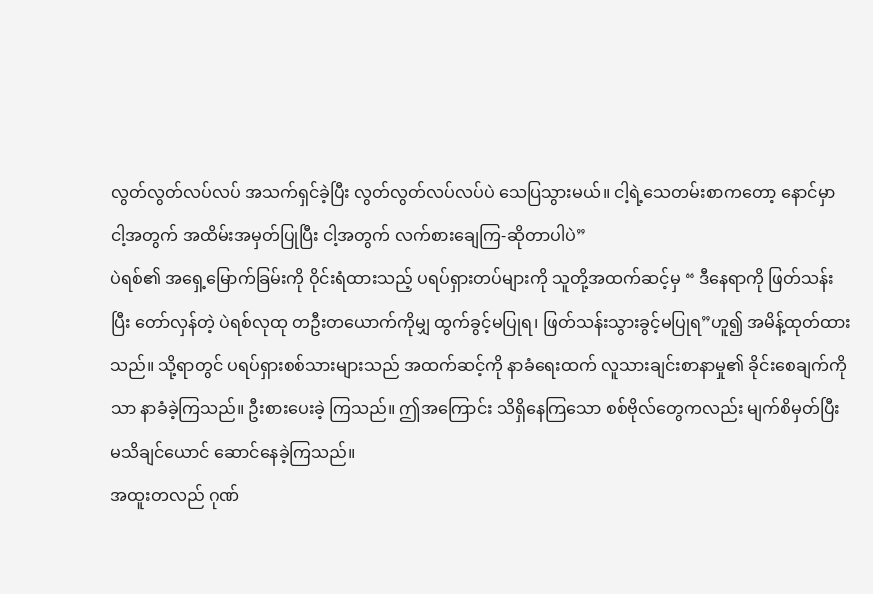လွတ်လွတ်လပ်လပ် အသက်ရှင်ခဲ့ပြီး လွတ်လွတ်လပ်လပ်ပဲ သေပြသွားမယ်။ ငါ့ရဲ့သေတမ်းစာကတော့ နောင်မှာ ငါ့အတွက် အထိမ်းအမှတ်ပြုပြီး ငါ့အတွက် လက်စားချေကြ-ဆိုတာပါပဲ”
ပဲရစ်၏ အရှေ့မြောက်ခြမ်းကို ဝိုင်းရံထားသည့် ပရပ်ရှားတပ်များကို သူတို့အထက်ဆင့်မှ “ ဒီနေရာကို ဖြတ်သန်းပြီး တော်လှန်တဲ့ ပဲရစ်လုထု တဦးတယောက်ကိုမျှ ထွက်ခွင့်မပြုရ၊ ဖြတ်သန်းသွားခွင့်မပြုရ”ဟူ၍ အမိန့်ထုတ်ထားသည်။ သို့ရာတွင် ပရပ်ရှားစစ်သားများသည် အထက်ဆင့်ကို နာခံရေးထက် လူသားချင်းစာနာမှု၏ ခိုင်းစေချက်ကိုသာ နာခံခဲ့ကြသည်။ ဦးစားပေးခဲ့ ကြသည်။ ဤအကြောင်း သိရှိနေကြသော စစ်ဗိုလ်တွေကလည်း မျက်စိမှတ်ပြီး မသိချင်ယောင် ဆောင်နေခဲ့ကြသည်။
အထူးတလည် ဂုဏ်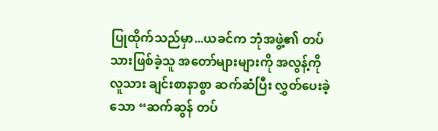ပြုထိုက်သည်မှာ...ယခင်က ဘုံအဖွဲ့၏ တပ်သားဖြစ်ခဲ့သူ အတော်များများကို အလွန့်ကို လူသား ချင်းစာနာစွာ ဆက်ဆံပြီး လွှတ်ပေးခဲ့သော “ဆက်ဆွန် တပ်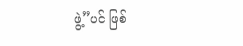ဖွဲ့”ပင် ဖြစ်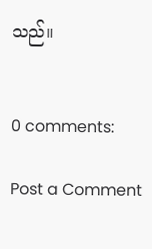သည်။


0 comments:

Post a Comment